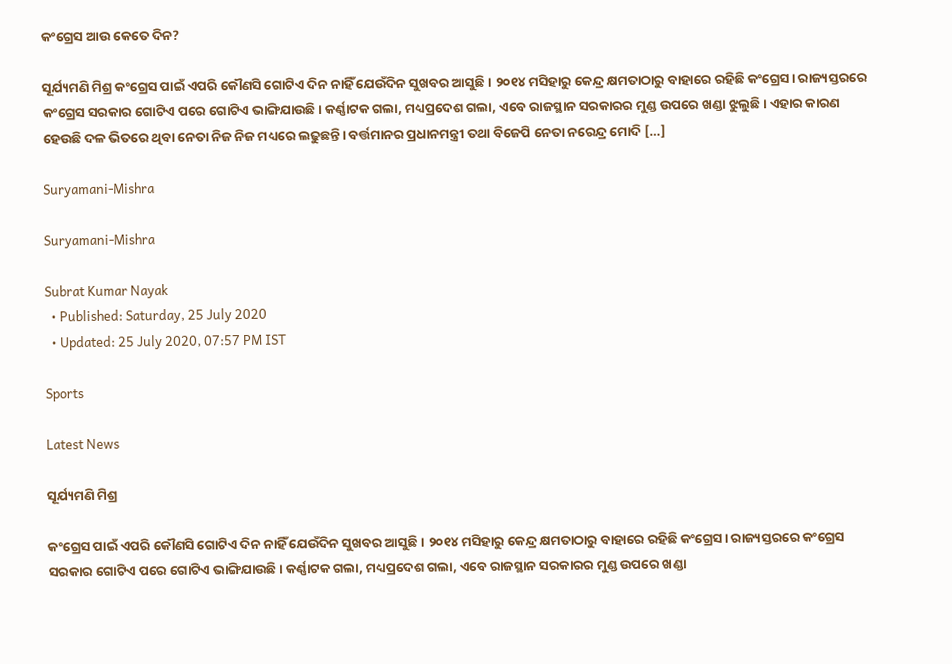କଂଗ୍ରେସ ଆଉ କେତେ ଦିନ?

ସୂର୍ଯ୍ୟମଣି ମିଶ୍ର କଂଗ୍ରେସ ପାଇଁ ଏପରି କୌଣସି ଗୋଟିଏ ଦିନ ନାହିଁ ଯେଉଁଦିନ ସୁଖବର ଆସୁଛି। ୨୦୧୪ ମସିହାରୁ କେନ୍ଦ୍ର କ୍ଷମତାଠାରୁ ବାହାରେ ରହିଛି କଂଗ୍ରେସ। ରାଜ୍ୟସ୍ତରରେ କଂଗ୍ରେସ ସରକାର ଗୋଟିଏ ପରେ ଗୋଟିଏ ଭାଙ୍ଗିଯାଉଛି। କର୍ଣ୍ଣାଟକ ଗଲା, ମଧ୍ୟପ୍ରଦେଶ ଗଲା, ଏବେ ରାଜସ୍ଥାନ ସରକାରର ମୁଣ୍ଡ ଉପରେ ଖଣ୍ଡା ଝୁଲୁଛି। ଏହାର କାରଣ ହେଉଛି ଦଳ ଭିତରେ ଥିବା ନେତା ନିଜ ନିଜ ମଧ୍ୟରେ ଲଢୁଛନ୍ତି। ବର୍ତ୍ତମାନର ପ୍ରଧାନମନ୍ତ୍ରୀ ତଥା ବିଜେପି ନେତା ନରେନ୍ଦ୍ର ମୋଦି […]

Suryamani-Mishra

Suryamani-Mishra

Subrat Kumar Nayak
  • Published: Saturday, 25 July 2020
  • Updated: 25 July 2020, 07:57 PM IST

Sports

Latest News

ସୂର୍ଯ୍ୟମଣି ମିଶ୍ର

କଂଗ୍ରେସ ପାଇଁ ଏପରି କୌଣସି ଗୋଟିଏ ଦିନ ନାହିଁ ଯେଉଁଦିନ ସୁଖବର ଆସୁଛି। ୨୦୧୪ ମସିହାରୁ କେନ୍ଦ୍ର କ୍ଷମତାଠାରୁ ବାହାରେ ରହିଛି କଂଗ୍ରେସ। ରାଜ୍ୟସ୍ତରରେ କଂଗ୍ରେସ ସରକାର ଗୋଟିଏ ପରେ ଗୋଟିଏ ଭାଙ୍ଗିଯାଉଛି। କର୍ଣ୍ଣାଟକ ଗଲା, ମଧ୍ୟପ୍ରଦେଶ ଗଲା, ଏବେ ରାଜସ୍ଥାନ ସରକାରର ମୁଣ୍ଡ ଉପରେ ଖଣ୍ଡା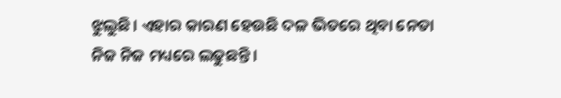ଝୁଲୁଛି। ଏହାର କାରଣ ହେଉଛି ଦଳ ଭିତରେ ଥିବା ନେତା ନିଜ ନିଜ ମଧ୍ୟରେ ଲଢୁଛନ୍ତି।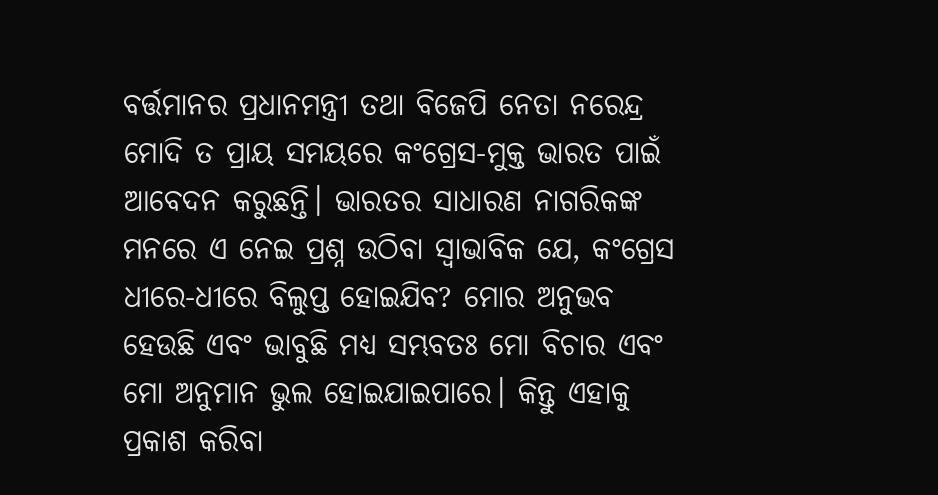ବର୍ତ୍ତମାନର ପ୍ରଧାନମନ୍ତ୍ରୀ ତଥା ବିଜେପି ନେତା ନରେନ୍ଦ୍ର ମୋଦି ତ ପ୍ରାୟ ସମୟରେ କଂଗ୍ରେସ-ମୁକ୍ତ ଭାରତ ପାଇଁ ଆବେଦନ କରୁଛନ୍ତି। ଭାରତର ସାଧାରଣ ନାଗରିକଙ୍କ ମନରେ ଏ ନେଇ ପ୍ରଶ୍ନ ଉଠିବା ସ୍ୱାଭାବିକ ଯେ, କଂଗ୍ରେସ ଧୀରେ-ଧୀରେ ବିଲୁପ୍ତ ହୋଇଯିବ? ମୋର ଅନୁଭବ ହେଉଛି ଏବଂ ଭାବୁଛି ମଧ୍ୟ ସମ୍ଭବତଃ ମୋ ବିଚାର ଏବଂ ମୋ ଅନୁମାନ ଭୁଲ ହୋଇଯାଇପାରେ। କିନ୍ତୁ ଏହାକୁ ପ୍ରକାଶ କରିବା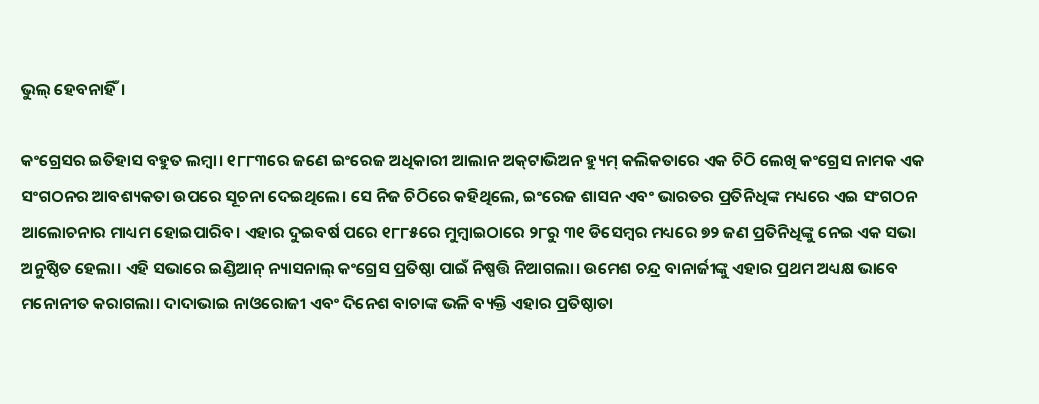ଭୁଲ୍ ହେବନାହିଁ।

କଂଗ୍ରେସର ଇତିହାସ ବହୁତ ଲମ୍ବା। ୧୮୮୩ରେ ଜଣେ ଇଂରେଜ ଅଧିକାରୀ ଆଲାନ ଅକ୍‌ଟାଭିଅନ ହ୍ୟୁମ୍‌ କଲିକତାରେ ଏକ ଚିଠି ଲେଖି କଂଗ୍ରେସ ନାମକ ଏକ ସଂଗଠନର ଆବଶ୍ୟକତା ଉପରେ ସୂଚନା ଦେଇଥିଲେ। ସେ ନିଜ ଚିଠିରେ କହିଥିଲେ, ଇଂରେଜ ଶାସନ ଏବଂ ଭାରତର ପ୍ରତିନିଧିଙ୍କ ମଧ୍ୟରେ ଏଇ ସଂଗଠନ ଆଲୋଚନାର ମାଧ୍ୟମ ହୋଇପାରିବ। ଏହାର ଦୁଇବର୍ଷ ପରେ ୧୮୮୫ରେ ମୁମ୍ବାଇଠାରେ ୨୮ରୁ ୩୧ ଡିସେମ୍ବର ମଧ୍ୟରେ ୭୨ ଜଣ ପ୍ରତିନିଧିଙ୍କୁ ନେଇ ଏକ ସଭା ଅନୁଷ୍ଠିତ ହେଲା। ଏହି ସଭାରେ ଇଣ୍ଡିଆନ୍ ନ୍ୟାସନାଲ୍ କଂଗ୍ରେସ ପ୍ରତିଷ୍ଠା ପାଇଁ ନିଷ୍ପତ୍ତି ନିଆଗଲା। ଉମେଶ ଚନ୍ଦ୍ର ବାନାର୍ଜୀଙ୍କୁ ଏହାର ପ୍ରଥମ ଅଧ୍ୟକ୍ଷ ଭାବେ ମନୋନୀତ କରାଗଲା। ଦାଦାଭାଇ ନାଓରୋଜୀ ଏବଂ ଦିନେଶ ବାଚାଙ୍କ ଭଳି ବ୍ୟକ୍ତି ଏହାର ପ୍ରତିଷ୍ଠାତା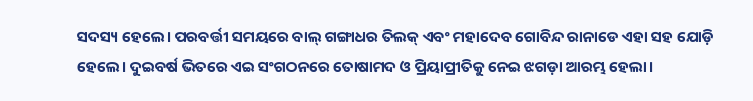ସଦସ୍ୟ ହେଲେ। ପରବର୍ତ୍ତୀ ସମୟରେ ବାଲ୍ ଗଙ୍ଗାଧର ତିଲକ୍ ଏବଂ ମହାଦେବ ଗୋବିନ୍ଦ ରାନାଡେ ଏହା ସହ ଯୋଡ଼ି ହେଲେ। ଦୁଇବର୍ଷ ଭିତରେ ଏଇ ସଂଗଠନରେ ତୋଷାମଦ ଓ ପ୍ରିୟାପ୍ରୀତିକୁ ନେଇ ଝଗଡ଼ା ଆରମ୍ଭ ହେଲା।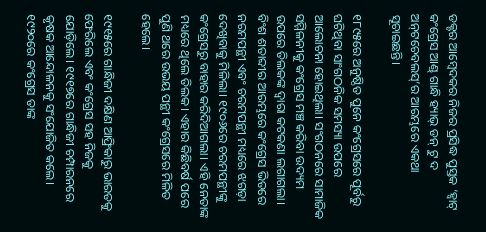ଡକ୍ଟର ଆମ୍ବେଦକର ନିଜର ପ୍ରସିଦ୍ଧ ପୁସ୍ତକ ‘ହ୍ୱାଟ୍ କଂଗ୍ରେସ ଆଣ୍ଡ୍ ଗାନ୍ଧି ହ୍ୟାଭ୍‌ ଡନ୍ ଟୁ ଦ ଅନ୍‌ଟଚେବଲସ୍‌’ର ଆରମ୍ଭରେ ଏକଥା ସୂଚାଇଛନ୍ତି।

୧୮୯୫ରେ ଅନୁଷ୍ଠିତ ପୁନେ କଂଗ୍ରେସରେ ପୂର୍ବରୁ ଘଟିଥିବା ସାଂଗଠନିକ ସମସ୍ୟା ଉପରେ ଆଲୋଚନା ହୋଇଥିଲା। ସଂଗଠନରେ ସାମାଜିକ ସମ୍ମିଳନୀକୁ କଂଗ୍ରେସ ମଞ୍ଚ କରିବା ଉଦ୍ୟମ ଉପରେ ତିଲକଙ୍କ ଦ୍ୱାରା କଟକଣା ଲଗାଗଲା। ବିଂଶ ଶତାବ୍ଦୀର ଆରମ୍ଭରେ କଂଗ୍ରେସ ଭିତରେ ନରମପନ୍ଥୀ ଏବଂ ଚରମପନ୍ଥୀ ମଧ୍ୟରେ ଝଗଡ଼ା ଦେଖିବାକୁ ମିଳିଲା। ୧୯୦୬ରେ ଚରମପନ୍ଥୀଙ୍କୁ କଂଗ୍ରେସରୁ ବାହାର କରିଦିଆଗଲା। ଏହି ନେତାଙ୍କ ମଧ୍ୟରେ ଥିଲେ ତିଲକ। ଏହାର କିଛିବର୍ଷ ପରେ ପୁଣି ଥରେ ଉଭୟ ପନ୍ଥୀ କଂଗ୍ରେସରେ ମିଳିତ ହେଲେ।

୧୯୧୫ରେ ଗାନ୍ଧିଜୀ ଦକ୍ଷିଣ ଆଫ୍ରିକାରୁ ଭାରତକୁ ଫେରିଲେ ଏବଂ କଂଗ୍ରେସ ସହ ନିଜକୁ ଯୋଡ଼ିଲେ। ୧୯୧୭ରେ ଗାନ୍ଧିଜୀ ଚମ୍ପାରନରେ କୃଷକ ଆନ୍ଦୋଳନକୁ ସଂଯୋଜିତ କଲେ। ୧୯୨୦ରେ କଂଗ୍ରେସ ତାଙ୍କ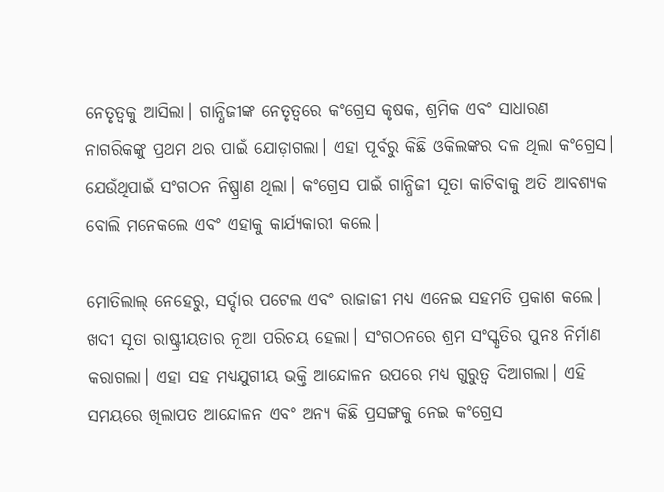ନେତୃତ୍ୱକୁ ଆସିଲା। ଗାନ୍ଧିଜୀଙ୍କ ନେତୃତ୍ୱରେ କଂଗ୍ରେସ କୃଷକ, ଶ୍ରମିକ ଏବଂ ସାଧାରଣ ନାଗରିକଙ୍କୁ ପ୍ରଥମ ଥର ପାଇଁ ଯୋଡ଼ାଗଲା। ଏହା ପୂର୍ବରୁ କିଛି ଓକିଲଙ୍କର ଦଳ ଥିଲା କଂଗ୍ରେସ। ଯେଉଁଥିପାଇଁ ସଂଗଠନ ନିଷ୍ପ୍ରାଣ ଥିଲା। କଂଗ୍ରେସ ପାଇଁ ଗାନ୍ଧିଜୀ ସୂତା କାଟିବାକୁ ଅତି ଆବଶ୍ୟକ ବୋଲି ମନେକଲେ ଏବଂ ଏହାକୁ କାର୍ଯ୍ୟକାରୀ କଲେ।

ମୋତିଲାଲ୍ ନେହେରୁ, ସର୍ଦ୍ଦାର ପଟେଲ ଏବଂ ରାଜାଜୀ ମଧ୍ୟ ଏନେଇ ସହମତି ପ୍ରକାଶ କଲେ। ଖଦୀ ସୂତା ରାଷ୍ଟ୍ରୀୟତାର ନୂଆ ପରିଚୟ ହେଲା। ସଂଗଠନରେ ଶ୍ରମ ସଂସ୍କୃତିର ପୁନଃ ନିର୍ମାଣ କରାଗଲା। ଏହା ସହ ମଧ୍ୟଯୁଗୀୟ ଭକ୍ତି ଆନ୍ଦୋଳନ ଉପରେ ମଧ୍ୟ ଗୁରୁତ୍ୱ ଦିଆଗଲା। ଏହି ସମୟରେ ଖିଲାପତ ଆନ୍ଦୋଳନ ଏବଂ ଅନ୍ୟ କିଛି ପ୍ରସଙ୍ଗକୁ ନେଇ କଂଗ୍ରେସ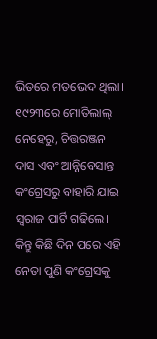ଭିତରେ ମତଭେଦ ଥିଲା। ୧୯୨୩ରେ ମୋତିଲାଲ୍ ନେହେରୁ, ଚିତ୍ତରଞ୍ଜନ ଦାସ ଏବଂ ଆନ୍ନିବେସାନ୍ତ କଂଗ୍ରେସରୁ ବାହାରି ଯାଇ ସ୍ୱରାଜ ପାର୍ଟି ଗଢିଲେ। କିନ୍ତୁ କିଛି ଦିନ ପରେ ଏହି ନେତା ପୁଣି କଂଗ୍ରେସକୁ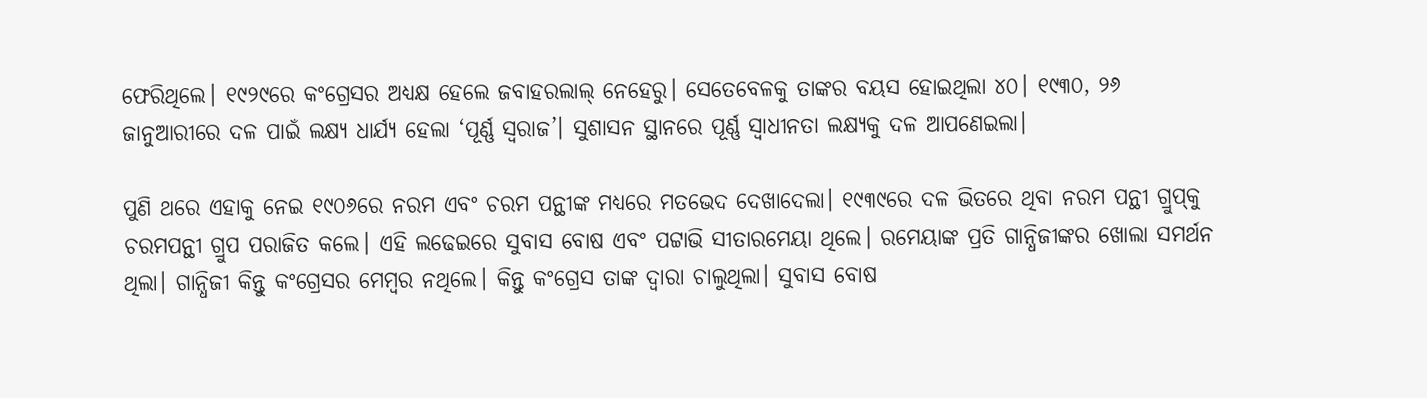ଫେରିଥିଲେ। ୧୯୨୯ରେ କଂଗ୍ରେସର ଅଧ୍ୟକ୍ଷ ହେଲେ ଜବାହରଲାଲ୍ ନେହେରୁ। ସେତେବେଳକୁ ତାଙ୍କର ବୟସ ହୋଇଥିଲା ୪୦। ୧୯୩୦, ୨୬ ଜାନୁଆରୀରେ ଦଳ ପାଇଁ ଲକ୍ଷ୍ୟ ଧାର୍ଯ୍ୟ ହେଲା ‘ପୂର୍ଣ୍ଣ ସ୍ୱରାଜ’। ସୁଶାସନ ସ୍ଥାନରେ ପୂର୍ଣ୍ଣ ସ୍ୱାଧୀନତା ଲକ୍ଷ୍ୟକୁ ଦଳ ଆପଣେଇଲା।

ପୁଣି ଥରେ ଏହାକୁ ନେଇ ୧୯୦୬ରେ ନରମ ଏବଂ ଚରମ ପନ୍ଥୀଙ୍କ ମଧ୍ୟରେ ମତଭେଦ ଦେଖାଦେଲା। ୧୯୩୯ରେ ଦଳ ଭିତରେ ଥିବା ନରମ ପନ୍ଥୀ ଗ୍ରୁପ୍‌କୁ ଚରମପନ୍ଥୀ ଗ୍ରୁପ ପରାଜିତ କଲେ। ଏହି ଲଢେଇରେ ସୁବାସ ବୋଷ ଏବଂ ପଟ୍ଟାଭି ସୀତାରମେୟା ଥିଲେ। ରମେୟାଙ୍କ ପ୍ରତି ଗାନ୍ଧିଜୀଙ୍କର ଖୋଲା ସମର୍ଥନ ଥିଲା। ଗାନ୍ଧିଜୀ କିନ୍ତୁ କଂଗ୍ରେସର ମେମ୍ବର ନଥିଲେ। କିନ୍ତୁ କଂଗ୍ରେସ ତାଙ୍କ ଦ୍ୱାରା ଚାଲୁଥିଲା। ସୁବାସ ବୋଷ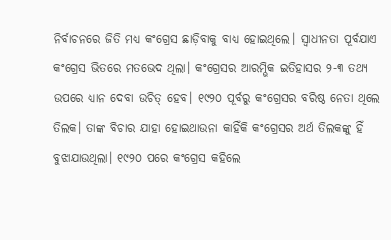ନିର୍ବାଚନରେ ଜିତି ମଧ୍ୟ କଂଗ୍ରେସ ଛାଡ଼ିବାକୁ ବାଧ୍ୟ ହୋଇଥିଲେ। ସ୍ୱାଧୀନତା ପୂର୍ବଯାଏ କଂଗ୍ରେସ ଭିତରେ ମତଭେଦ ଥିଲା। କଂଗ୍ରେସର ଆରମ୍ଭିକ ଇତିହାସର ୨-୩ ତଥ୍ୟ ଉପରେ ଧ୍ୟାନ ଦେବା ଉଚିତ୍ ହେବ। ୧୯୨୦ ପୂର୍ବରୁ କଂଗ୍ରେସର ବରିଷ୍ଠ ନେତା ଥିଲେ ତିଲକ। ତାଙ୍କ ବିଚାର ଯାହା ହୋଇଥାଉନା କାହିଁକି କଂଗ୍ରେସର ଅର୍ଥ ତିଲକଙ୍କୁ ହିଁ ବୁଝାଯାଉଥିଲା। ୧୯୨୦ ପରେ କଂଗ୍ରେସ କହିଲେ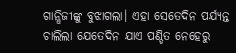ଗାନ୍ଧିଜୀଙ୍କୁ ବୁଝାଗଲା। ଏହା ସେତେଦିନ ପର୍ଯ୍ୟନ୍ତ ଚାଲିଲା ଯେତେଦିନ ଯାଏ ପଣ୍ଡିତ ନେହେରୁ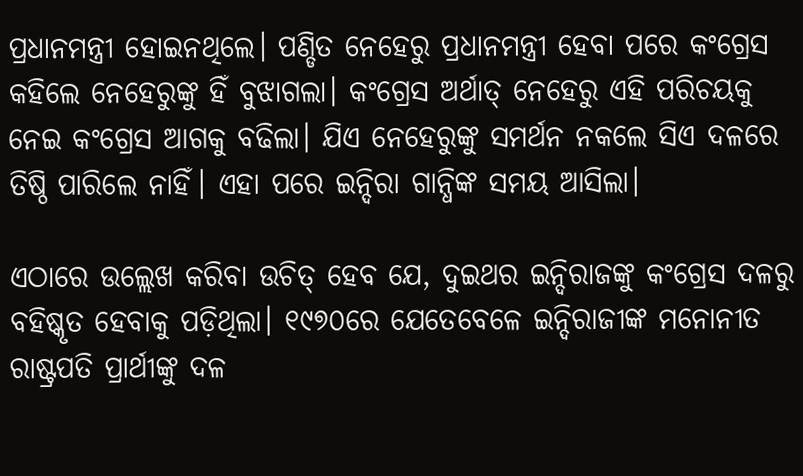ପ୍ରଧାନମନ୍ତ୍ରୀ ହୋଇନଥିଲେ। ପଣ୍ଡିତ ନେହେରୁ ପ୍ରଧାନମନ୍ତ୍ରୀ ହେବା ପରେ କଂଗ୍ରେସ କହିଲେ ନେହେରୁଙ୍କୁ ହିଁ ବୁଝାଗଲା। କଂଗ୍ରେସ ଅର୍ଥାତ୍ ନେହେରୁ ଏହି ପରିଚୟକୁ ନେଇ କଂଗ୍ରେସ ଆଗକୁ ବଢିଲା। ଯିଏ ନେହେରୁଙ୍କୁ ସମର୍ଥନ ନକଲେ ସିଏ ଦଳରେ ତିଷ୍ଠି ପାରିଲେ ନାହିଁ। ଏହା ପରେ ଇନ୍ଦିରା ଗାନ୍ଧିଙ୍କ ସମୟ ଆସିଲା।

ଏଠାରେ ଉଲ୍ଲେଖ କରିବା ଉଚିତ୍ ହେବ ଯେ, ଦୁଇଥର ଇନ୍ଦିରାଜଙ୍କୁ କଂଗ୍ରେସ ଦଳରୁ ବହିଷ୍କୃତ ହେବାକୁ ପଡ଼ିଥିଲା। ୧୯୭୦ରେ ଯେତେବେଳେ ଇନ୍ଦିରାଜୀଙ୍କ ମନୋନୀତ ରାଷ୍ଟ୍ରପତି ପ୍ରାର୍ଥୀଙ୍କୁ ଦଳ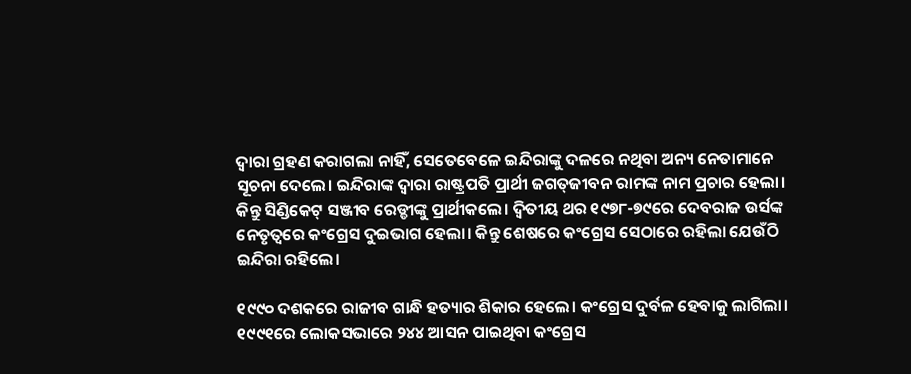ଦ୍ୱାରା ଗ୍ରହଣ କରାଗଲା ନାହିଁ, ସେତେବେଳେ ଇନ୍ଦିରାଙ୍କୁ ଦଳରେ ନଥିବା ଅନ୍ୟ ନେତାମାନେ ସୂଚନା ଦେଲେ। ଇନ୍ଦିରାଙ୍କ ଦ୍ୱାରା ରାଷ୍ଟ୍ରପତି ପ୍ରାର୍ଥୀ ଜଗତ୍‌ଜୀବନ ରାମଙ୍କ ନାମ ପ୍ରଚାର ହେଲା। କିନ୍ତୁ ସିଣ୍ଡିକେଟ୍ ସଞ୍ଜୀବ ରେଡ୍ଡୀଙ୍କୁ ପ୍ରାର୍ଥୀକଲେ। ଦ୍ୱିତୀୟ ଥର ୧୯୭୮-୭୯ରେ ଦେବରାଜ ଉର୍ସଙ୍କ ନେତୃତ୍ୱରେ କଂଗ୍ରେସ ଦୁଇଭାଗ ହେଲା। କିନ୍ତୁ ଶେଷରେ କଂଗ୍ରେସ ସେଠାରେ ରହିଲା ଯେଉଁଠି ଇନ୍ଦିରା ରହିଲେ।

୧୯୯୦ ଦଶକରେ ରାଜୀବ ଗାନ୍ଧି ହତ୍ୟାର ଶିକାର ହେଲେ। କଂଗ୍ରେସ ଦୁର୍ବଳ ହେବାକୁ ଲାଗିଲା। ୧୯୯୧ରେ ଲୋକସଭାରେ ୨୪୪ ଆସନ ପାଇଥିବା କଂଗ୍ରେସ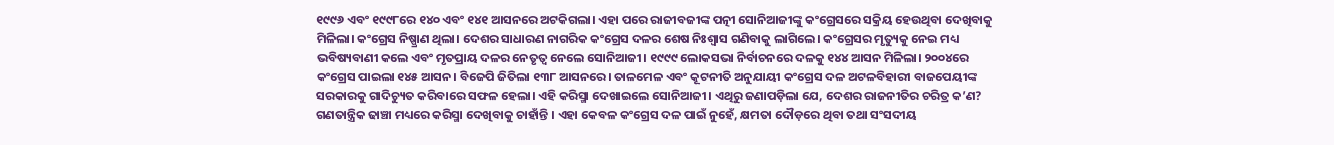୧୯୯୬ ଏବଂ ୧୯୯୮ରେ ୧୪୦ ଏବଂ ୧୪୧ ଆସନରେ ଅଟକିଗଲା। ଏହା ପରେ ରାଜୀବଜୀଙ୍କ ପତ୍ନୀ ସୋନିଆଜୀଙ୍କୁ କଂଗ୍ରେସରେ ସକ୍ରିୟ ହେଉଥିବା ଦେଖିବାକୁ ମିଳିଲା। କଂଗ୍ରେସ ନିଷ୍ପ୍ରାଣ ଥିଲା। ଦେଶର ସାଧାରଣ ନାଗରିକ କଂଗ୍ରେସ ଦଳର ଶେଷ ନିଃଶ୍ୱାସ ଗଣିବାକୁ ଲାଗିଲେ। କଂଗ୍ରେସର ମୃତ୍ୟୁକୁ ନେଇ ମଧ୍ୟ ଭବିଷ୍ୟବାଣୀ କଲେ ଏବଂ ମୃତପ୍ରାୟ ଦଳର ନେତୃତ୍ୱ ନେଲେ ସୋନିଆଜୀ। ୧୯୯୯ ଲୋକସଭା ନିର୍ବାଚନରେ ଦଳକୁ ୧୪୪ ଆସନ ମିଳିଲା। ୨୦୦୪ରେ କଂଗ୍ରେସ ପାଇଲା ୧୪୫ ଆସନ। ବିଜେପି ଜିତିଲା ୧୩୮ ଆସନରେ। ତାଳମେଳ ଏବଂ କୂଟନୀତି ଅନୁଯାୟୀ କଂଗ୍ରେସ ଦଳ ଅଟଳବିହାରୀ ବାଜପେୟୀଙ୍କ ସରକାରକୁ ଗାଦିଚ୍ୟୁତ କରିବାରେ ସଫଳ ହେଲା। ଏହି କରିସ୍ମା ଦେଖାଇଲେ ସୋନିଆଜୀ। ଏଥିରୁ ଜଣାପଡ଼ିଲା ଯେ, ଦେଶର ରାଜନୀତିର ଚରିତ୍ର କ’ଣ? ଗଣତାନ୍ତ୍ରିକ ଢାଞ୍ଚା ମଧ୍ୟରେ କରିସ୍ମା ଦେଖିବାକୁ ଚାହାଁନ୍ତି । ଏହା କେବଳ କଂଗ୍ରେସ ଦଳ ପାଇଁ ନୁହେଁ, କ୍ଷମତା ଦୌଡ଼ରେ ଥିବା ତଥା ସଂସଦୀୟ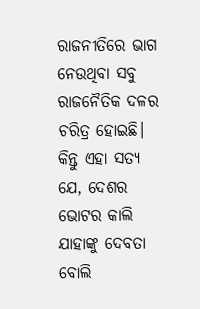ରାଜନୀତିରେ ଭାଗ ନେଉଥିବା ସବୁ ରାଜନୈତିକ ଦଳର ଚରିତ୍ର ହୋଇଛି। କିନ୍ତୁ ଏହା ସତ୍ୟ ଯେ, ଦେଶର ଭୋଟର କାଲି ଯାହାଙ୍କୁ ଦେବତା ବୋଲି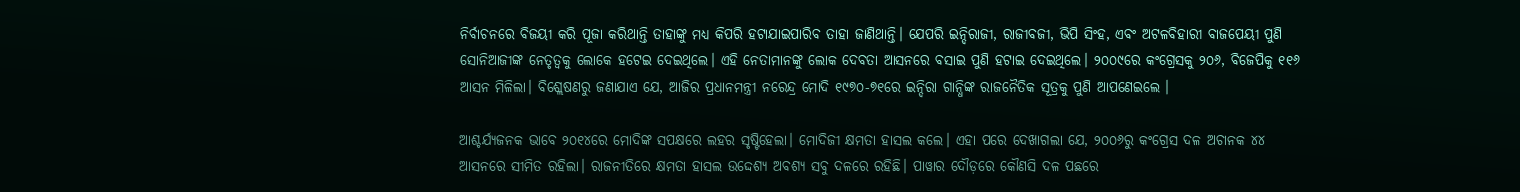ନିର୍ବାଚନରେ ବିଜୟୀ କରି ପୂଜା କରିଥାନ୍ତି ତାହାଙ୍କୁ ମଧ୍ୟ କିପରି ହଟାଯାଇପାରିବ ତାହା ଜାଣିଥାନ୍ତି। ଯେପରି ଇନ୍ଦିରାଜୀ, ରାଜୀବଜୀ, ଭିପି ସିଂହ, ଏବଂ ଅଟଳବିହାରୀ ବାଜପେୟୀ ପୁଣି ସୋନିଆଜୀଙ୍କ ନେତୃତ୍ୱକୁ ଲୋକେ ହଟେଇ ଦେଇଥିଲେ। ଏହି ନେତାମାନଙ୍କୁ ଲୋକ ଦେବତା ଆସନରେ ବସାଇ ପୁଣି ହଟାଇ ଦେଇଥିଲେ। ୨୦୦୯ରେ କଂଗ୍ରେସକୁ ୨୦୬, ବିଜେପିକୁ ୧୧୬ ଆସନ ମିଳିଲା। ବିଶ୍ଲେଷଣରୁ ଜଣାଯାଏ ଯେ, ଆଜିର ପ୍ରଧାନମନ୍ତ୍ରୀ ନରେନ୍ଦ୍ର ମୋଦି ୧୯୭୦-୭୧ରେ ଇନ୍ଦିରା ଗାନ୍ଧିଙ୍କ ରାଜନୈତିକ ସୂତ୍ରକୁ ପୁଣି ଆପଣେଇଲେ ।

ଆଶ୍ଚର୍ଯ୍ୟଜନକ ଭାବେ ୨୦୧୪ରେ ମୋଦିଙ୍କ ସପକ୍ଷରେ ଲହର ସୃଷ୍ଟିହେଲା। ମୋଦିଜୀ କ୍ଷମତା ହାସଲ କଲେ। ଏହା ପରେ ଦେଖାଗଲା ଯେ, ୨୦୦୬ରୁ କଂଗ୍ରେସ ଦଳ ଅଚାନକ ୪୪ ଆସନରେ ସୀମିତ ରହିଲା। ରାଜନୀତିରେ କ୍ଷମତା ହାସଲ ଉଦ୍ଦେଶ୍ୟ ଅବଶ୍ୟ ସବୁ ଦଳରେ ରହିଛି। ପାୱାର ଦୌଡ଼ରେ କୌଣସି ଦଳ ପଛରେ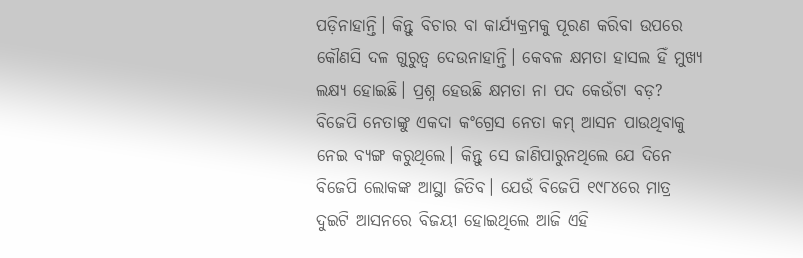ପଡ଼ିନାହାନ୍ତି। କିନ୍ତୁ ବିଚାର ବା କାର୍ଯ୍ୟକ୍ରମକୁ ପୂରଣ କରିବା ଉପରେ କୌଣସି ଦଳ ଗୁରୁତ୍ୱ ଦେଉନାହାନ୍ତି। କେବଳ କ୍ଷମତା ହାସଲ ହିଁ ମୁଖ୍ୟ ଲକ୍ଷ୍ୟ ହୋଇଛି। ପ୍ରଶ୍ନ ହେଉଛି କ୍ଷମତା ନା ପଦ କେଉଁଟା ବଡ଼? ବିଜେପି ନେତାଙ୍କୁ ଏକଦା କଂଗ୍ରେସ ନେତା କମ୍ ଆସନ ପାଉଥିବାକୁ ନେଇ ବ୍ୟଙ୍ଗ କରୁଥିଲେ। କିନ୍ତୁ ସେ ଜାଣିପାରୁନଥିଲେ ଯେ ଦିନେ ବିଜେପି ଲୋକଙ୍କ ଆସ୍ଥା ଜିତିବ। ଯେଉଁ ବିଜେପି ୧୯୮୪ରେ ମାତ୍ର ଦୁଇଟି ଆସନରେ ବିଜୟୀ ହୋଇଥିଲେ ଆଜି ଏହି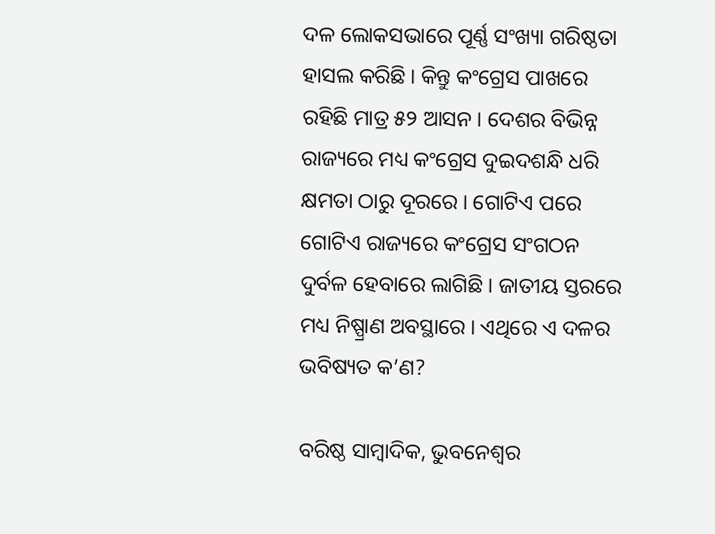ଦଳ ଲୋକସଭାରେ ପୂର୍ଣ୍ଣ ସଂଖ୍ୟା ଗରିଷ୍ଠତା ହାସଲ କରିଛି। କିନ୍ତୁ କଂଗ୍ରେସ ପାଖରେ ରହିଛି ମାତ୍ର ୫୨ ଆସନ। ଦେଶର ବିଭିନ୍ନ ରାଜ୍ୟରେ ମଧ୍ୟ କଂଗ୍ରେସ ଦୁଇଦଶନ୍ଧି ଧରି କ୍ଷମତା ଠାରୁ ଦୂରରେ। ଗୋଟିଏ ପରେ ଗୋଟିଏ ରାଜ୍ୟରେ କଂଗ୍ରେସ ସଂଗଠନ ଦୁର୍ବଳ ହେବାରେ ଲାଗିଛି। ଜାତୀୟ ସ୍ତରରେ ମଧ୍ୟ ନିଷ୍ପ୍ରାଣ ଅବସ୍ଥାରେ। ଏଥିରେ ଏ ଦଳର ଭବିଷ୍ୟତ କ’ଣ?

ବରିଷ୍ଠ ସାମ୍ବାଦିକ, ଭୁବନେଶ୍ୱର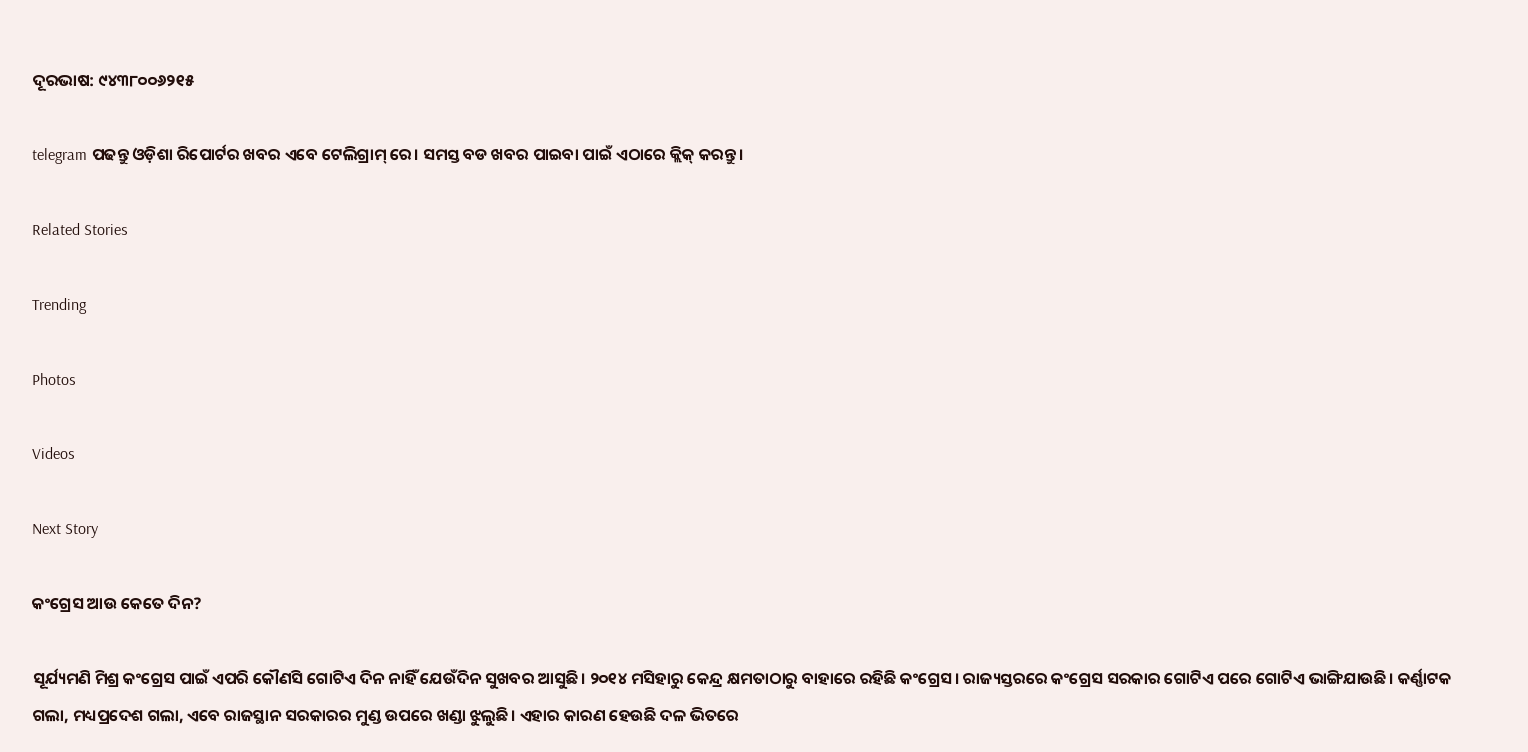ଦୂରଭାଷ: ୯୪୩୮୦୦୬୨୧୫

telegram ପଢନ୍ତୁ ଓଡ଼ିଶା ରିପୋର୍ଟର ଖବର ଏବେ ଟେଲିଗ୍ରାମ୍ ରେ। ସମସ୍ତ ବଡ ଖବର ପାଇବା ପାଇଁ ଏଠାରେ କ୍ଲିକ୍ କରନ୍ତୁ।

Related Stories

Trending

Photos

Videos

Next Story

କଂଗ୍ରେସ ଆଉ କେତେ ଦିନ?

ସୂର୍ଯ୍ୟମଣି ମିଶ୍ର କଂଗ୍ରେସ ପାଇଁ ଏପରି କୌଣସି ଗୋଟିଏ ଦିନ ନାହିଁ ଯେଉଁଦିନ ସୁଖବର ଆସୁଛି। ୨୦୧୪ ମସିହାରୁ କେନ୍ଦ୍ର କ୍ଷମତାଠାରୁ ବାହାରେ ରହିଛି କଂଗ୍ରେସ। ରାଜ୍ୟସ୍ତରରେ କଂଗ୍ରେସ ସରକାର ଗୋଟିଏ ପରେ ଗୋଟିଏ ଭାଙ୍ଗିଯାଉଛି। କର୍ଣ୍ଣାଟକ ଗଲା, ମଧ୍ୟପ୍ରଦେଶ ଗଲା, ଏବେ ରାଜସ୍ଥାନ ସରକାରର ମୁଣ୍ଡ ଉପରେ ଖଣ୍ଡା ଝୁଲୁଛି। ଏହାର କାରଣ ହେଉଛି ଦଳ ଭିତରେ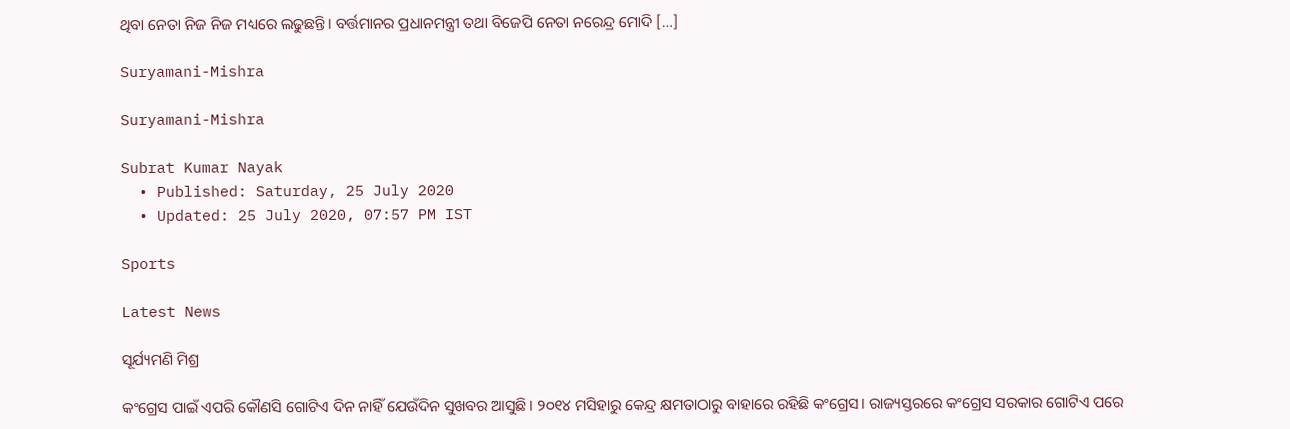ଥିବା ନେତା ନିଜ ନିଜ ମଧ୍ୟରେ ଲଢୁଛନ୍ତି। ବର୍ତ୍ତମାନର ପ୍ରଧାନମନ୍ତ୍ରୀ ତଥା ବିଜେପି ନେତା ନରେନ୍ଦ୍ର ମୋଦି […]

Suryamani-Mishra

Suryamani-Mishra

Subrat Kumar Nayak
  • Published: Saturday, 25 July 2020
  • Updated: 25 July 2020, 07:57 PM IST

Sports

Latest News

ସୂର୍ଯ୍ୟମଣି ମିଶ୍ର

କଂଗ୍ରେସ ପାଇଁ ଏପରି କୌଣସି ଗୋଟିଏ ଦିନ ନାହିଁ ଯେଉଁଦିନ ସୁଖବର ଆସୁଛି। ୨୦୧୪ ମସିହାରୁ କେନ୍ଦ୍ର କ୍ଷମତାଠାରୁ ବାହାରେ ରହିଛି କଂଗ୍ରେସ। ରାଜ୍ୟସ୍ତରରେ କଂଗ୍ରେସ ସରକାର ଗୋଟିଏ ପରେ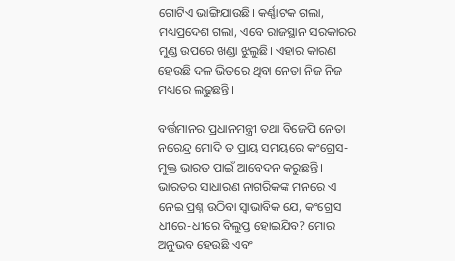ଗୋଟିଏ ଭାଙ୍ଗିଯାଉଛି। କର୍ଣ୍ଣାଟକ ଗଲା, ମଧ୍ୟପ୍ରଦେଶ ଗଲା, ଏବେ ରାଜସ୍ଥାନ ସରକାରର ମୁଣ୍ଡ ଉପରେ ଖଣ୍ଡା ଝୁଲୁଛି। ଏହାର କାରଣ ହେଉଛି ଦଳ ଭିତରେ ଥିବା ନେତା ନିଜ ନିଜ ମଧ୍ୟରେ ଲଢୁଛନ୍ତି।

ବର୍ତ୍ତମାନର ପ୍ରଧାନମନ୍ତ୍ରୀ ତଥା ବିଜେପି ନେତା ନରେନ୍ଦ୍ର ମୋଦି ତ ପ୍ରାୟ ସମୟରେ କଂଗ୍ରେସ-ମୁକ୍ତ ଭାରତ ପାଇଁ ଆବେଦନ କରୁଛନ୍ତି। ଭାରତର ସାଧାରଣ ନାଗରିକଙ୍କ ମନରେ ଏ ନେଇ ପ୍ରଶ୍ନ ଉଠିବା ସ୍ୱାଭାବିକ ଯେ, କଂଗ୍ରେସ ଧୀରେ-ଧୀରେ ବିଲୁପ୍ତ ହୋଇଯିବ? ମୋର ଅନୁଭବ ହେଉଛି ଏବଂ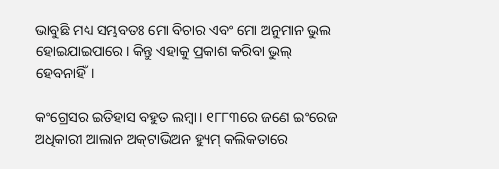ଭାବୁଛି ମଧ୍ୟ ସମ୍ଭବତଃ ମୋ ବିଚାର ଏବଂ ମୋ ଅନୁମାନ ଭୁଲ ହୋଇଯାଇପାରେ। କିନ୍ତୁ ଏହାକୁ ପ୍ରକାଶ କରିବା ଭୁଲ୍ ହେବନାହିଁ।

କଂଗ୍ରେସର ଇତିହାସ ବହୁତ ଲମ୍ବା। ୧୮୮୩ରେ ଜଣେ ଇଂରେଜ ଅଧିକାରୀ ଆଲାନ ଅକ୍‌ଟାଭିଅନ ହ୍ୟୁମ୍‌ କଲିକତାରେ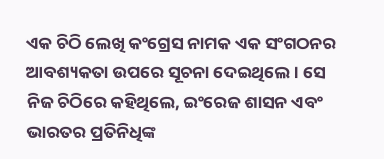ଏକ ଚିଠି ଲେଖି କଂଗ୍ରେସ ନାମକ ଏକ ସଂଗଠନର ଆବଶ୍ୟକତା ଉପରେ ସୂଚନା ଦେଇଥିଲେ। ସେ ନିଜ ଚିଠିରେ କହିଥିଲେ, ଇଂରେଜ ଶାସନ ଏବଂ ଭାରତର ପ୍ରତିନିଧିଙ୍କ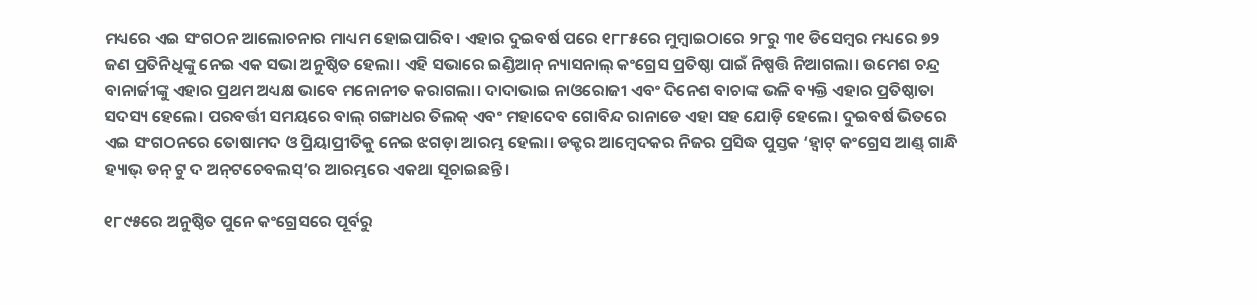ମଧ୍ୟରେ ଏଇ ସଂଗଠନ ଆଲୋଚନାର ମାଧ୍ୟମ ହୋଇପାରିବ। ଏହାର ଦୁଇବର୍ଷ ପରେ ୧୮୮୫ରେ ମୁମ୍ବାଇଠାରେ ୨୮ରୁ ୩୧ ଡିସେମ୍ବର ମଧ୍ୟରେ ୭୨ ଜଣ ପ୍ରତିନିଧିଙ୍କୁ ନେଇ ଏକ ସଭା ଅନୁଷ୍ଠିତ ହେଲା। ଏହି ସଭାରେ ଇଣ୍ଡିଆନ୍ ନ୍ୟାସନାଲ୍ କଂଗ୍ରେସ ପ୍ରତିଷ୍ଠା ପାଇଁ ନିଷ୍ପତ୍ତି ନିଆଗଲା। ଉମେଶ ଚନ୍ଦ୍ର ବାନାର୍ଜୀଙ୍କୁ ଏହାର ପ୍ରଥମ ଅଧ୍ୟକ୍ଷ ଭାବେ ମନୋନୀତ କରାଗଲା। ଦାଦାଭାଇ ନାଓରୋଜୀ ଏବଂ ଦିନେଶ ବାଚାଙ୍କ ଭଳି ବ୍ୟକ୍ତି ଏହାର ପ୍ରତିଷ୍ଠାତା ସଦସ୍ୟ ହେଲେ। ପରବର୍ତ୍ତୀ ସମୟରେ ବାଲ୍ ଗଙ୍ଗାଧର ତିଲକ୍ ଏବଂ ମହାଦେବ ଗୋବିନ୍ଦ ରାନାଡେ ଏହା ସହ ଯୋଡ଼ି ହେଲେ। ଦୁଇବର୍ଷ ଭିତରେ ଏଇ ସଂଗଠନରେ ତୋଷାମଦ ଓ ପ୍ରିୟାପ୍ରୀତିକୁ ନେଇ ଝଗଡ଼ା ଆରମ୍ଭ ହେଲା। ଡକ୍ଟର ଆମ୍ବେଦକର ନିଜର ପ୍ରସିଦ୍ଧ ପୁସ୍ତକ ‘ହ୍ୱାଟ୍ କଂଗ୍ରେସ ଆଣ୍ଡ୍ ଗାନ୍ଧି ହ୍ୟାଭ୍‌ ଡନ୍ ଟୁ ଦ ଅନ୍‌ଟଚେବଲସ୍‌’ର ଆରମ୍ଭରେ ଏକଥା ସୂଚାଇଛନ୍ତି।

୧୮୯୫ରେ ଅନୁଷ୍ଠିତ ପୁନେ କଂଗ୍ରେସରେ ପୂର୍ବରୁ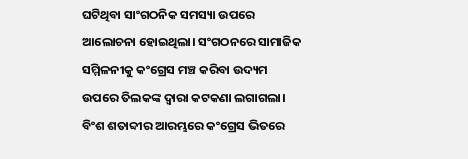ଘଟିଥିବା ସାଂଗଠନିକ ସମସ୍ୟା ଉପରେ ଆଲୋଚନା ହୋଇଥିଲା। ସଂଗଠନରେ ସାମାଜିକ ସମ୍ମିଳନୀକୁ କଂଗ୍ରେସ ମଞ୍ଚ କରିବା ଉଦ୍ୟମ ଉପରେ ତିଲକଙ୍କ ଦ୍ୱାରା କଟକଣା ଲଗାଗଲା। ବିଂଶ ଶତାବ୍ଦୀର ଆରମ୍ଭରେ କଂଗ୍ରେସ ଭିତରେ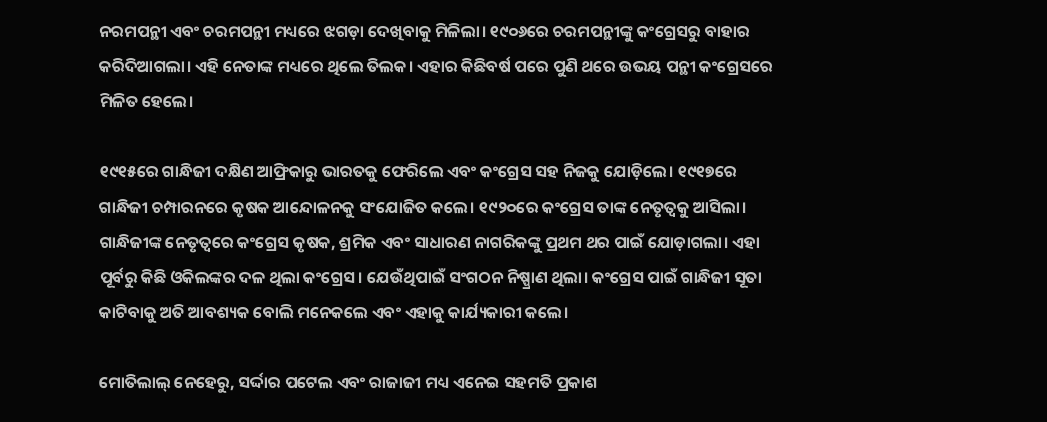ନରମପନ୍ଥୀ ଏବଂ ଚରମପନ୍ଥୀ ମଧ୍ୟରେ ଝଗଡ଼ା ଦେଖିବାକୁ ମିଳିଲା। ୧୯୦୬ରେ ଚରମପନ୍ଥୀଙ୍କୁ କଂଗ୍ରେସରୁ ବାହାର କରିଦିଆଗଲା। ଏହି ନେତାଙ୍କ ମଧ୍ୟରେ ଥିଲେ ତିଲକ। ଏହାର କିଛିବର୍ଷ ପରେ ପୁଣି ଥରେ ଉଭୟ ପନ୍ଥୀ କଂଗ୍ରେସରେ ମିଳିତ ହେଲେ।

୧୯୧୫ରେ ଗାନ୍ଧିଜୀ ଦକ୍ଷିଣ ଆଫ୍ରିକାରୁ ଭାରତକୁ ଫେରିଲେ ଏବଂ କଂଗ୍ରେସ ସହ ନିଜକୁ ଯୋଡ଼ିଲେ। ୧୯୧୭ରେ ଗାନ୍ଧିଜୀ ଚମ୍ପାରନରେ କୃଷକ ଆନ୍ଦୋଳନକୁ ସଂଯୋଜିତ କଲେ। ୧୯୨୦ରେ କଂଗ୍ରେସ ତାଙ୍କ ନେତୃତ୍ୱକୁ ଆସିଲା। ଗାନ୍ଧିଜୀଙ୍କ ନେତୃତ୍ୱରେ କଂଗ୍ରେସ କୃଷକ, ଶ୍ରମିକ ଏବଂ ସାଧାରଣ ନାଗରିକଙ୍କୁ ପ୍ରଥମ ଥର ପାଇଁ ଯୋଡ଼ାଗଲା। ଏହା ପୂର୍ବରୁ କିଛି ଓକିଲଙ୍କର ଦଳ ଥିଲା କଂଗ୍ରେସ। ଯେଉଁଥିପାଇଁ ସଂଗଠନ ନିଷ୍ପ୍ରାଣ ଥିଲା। କଂଗ୍ରେସ ପାଇଁ ଗାନ୍ଧିଜୀ ସୂତା କାଟିବାକୁ ଅତି ଆବଶ୍ୟକ ବୋଲି ମନେକଲେ ଏବଂ ଏହାକୁ କାର୍ଯ୍ୟକାରୀ କଲେ।

ମୋତିଲାଲ୍ ନେହେରୁ, ସର୍ଦ୍ଦାର ପଟେଲ ଏବଂ ରାଜାଜୀ ମଧ୍ୟ ଏନେଇ ସହମତି ପ୍ରକାଶ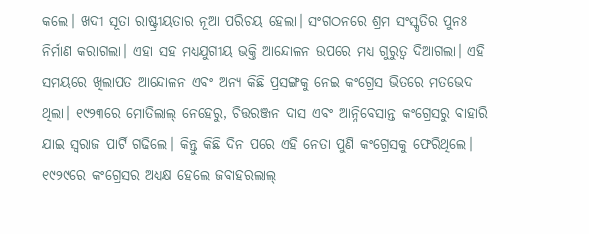କଲେ। ଖଦୀ ସୂତା ରାଷ୍ଟ୍ରୀୟତାର ନୂଆ ପରିଚୟ ହେଲା। ସଂଗଠନରେ ଶ୍ରମ ସଂସ୍କୃତିର ପୁନଃ ନିର୍ମାଣ କରାଗଲା। ଏହା ସହ ମଧ୍ୟଯୁଗୀୟ ଭକ୍ତି ଆନ୍ଦୋଳନ ଉପରେ ମଧ୍ୟ ଗୁରୁତ୍ୱ ଦିଆଗଲା। ଏହି ସମୟରେ ଖିଲାପତ ଆନ୍ଦୋଳନ ଏବଂ ଅନ୍ୟ କିଛି ପ୍ରସଙ୍ଗକୁ ନେଇ କଂଗ୍ରେସ ଭିତରେ ମତଭେଦ ଥିଲା। ୧୯୨୩ରେ ମୋତିଲାଲ୍ ନେହେରୁ, ଚିତ୍ତରଞ୍ଜନ ଦାସ ଏବଂ ଆନ୍ନିବେସାନ୍ତ କଂଗ୍ରେସରୁ ବାହାରି ଯାଇ ସ୍ୱରାଜ ପାର୍ଟି ଗଢିଲେ। କିନ୍ତୁ କିଛି ଦିନ ପରେ ଏହି ନେତା ପୁଣି କଂଗ୍ରେସକୁ ଫେରିଥିଲେ। ୧୯୨୯ରେ କଂଗ୍ରେସର ଅଧ୍ୟକ୍ଷ ହେଲେ ଜବାହରଲାଲ୍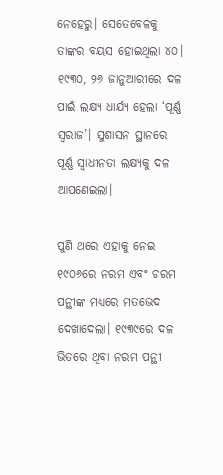ନେହେରୁ। ସେତେବେଳକୁ ତାଙ୍କର ବୟସ ହୋଇଥିଲା ୪୦। ୧୯୩୦, ୨୬ ଜାନୁଆରୀରେ ଦଳ ପାଇଁ ଲକ୍ଷ୍ୟ ଧାର୍ଯ୍ୟ ହେଲା ‘ପୂର୍ଣ୍ଣ ସ୍ୱରାଜ’। ସୁଶାସନ ସ୍ଥାନରେ ପୂର୍ଣ୍ଣ ସ୍ୱାଧୀନତା ଲକ୍ଷ୍ୟକୁ ଦଳ ଆପଣେଇଲା।

ପୁଣି ଥରେ ଏହାକୁ ନେଇ ୧୯୦୬ରେ ନରମ ଏବଂ ଚରମ ପନ୍ଥୀଙ୍କ ମଧ୍ୟରେ ମତଭେଦ ଦେଖାଦେଲା। ୧୯୩୯ରେ ଦଳ ଭିତରେ ଥିବା ନରମ ପନ୍ଥୀ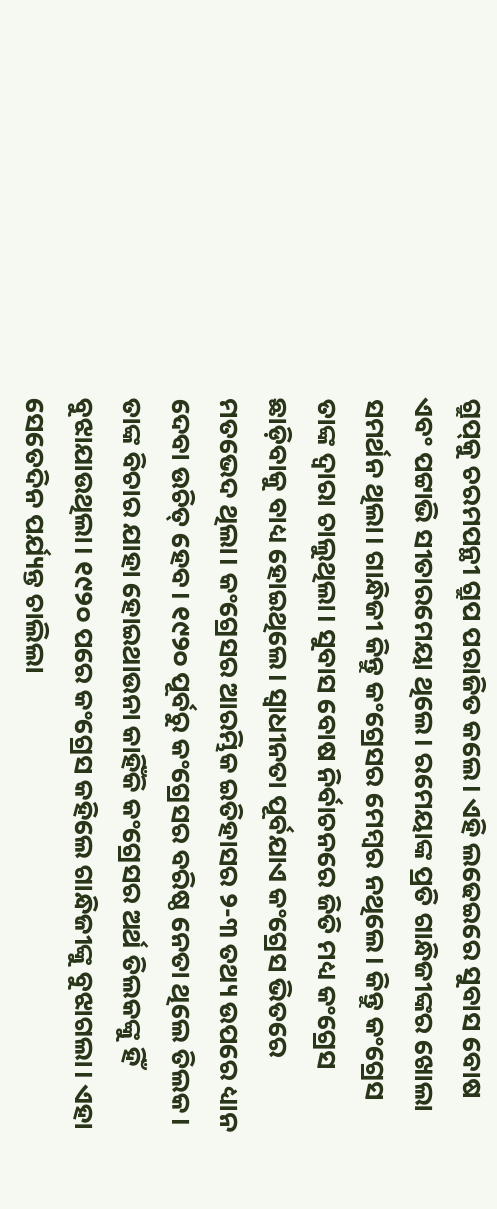ଗ୍ରୁପ୍‌କୁ ଚରମପନ୍ଥୀ ଗ୍ରୁପ ପରାଜିତ କଲେ। ଏହି ଲଢେଇରେ ସୁବାସ ବୋଷ ଏବଂ ପଟ୍ଟାଭି ସୀତାରମେୟା ଥିଲେ। ରମେୟାଙ୍କ ପ୍ରତି ଗାନ୍ଧିଜୀଙ୍କର ଖୋଲା ସମର୍ଥନ ଥିଲା। ଗାନ୍ଧିଜୀ କିନ୍ତୁ କଂଗ୍ରେସର ମେମ୍ବର ନଥିଲେ। କିନ୍ତୁ କଂଗ୍ରେସ ତାଙ୍କ ଦ୍ୱାରା ଚାଲୁଥିଲା। ସୁବାସ ବୋଷ ନିର୍ବାଚନରେ ଜିତି ମଧ୍ୟ କଂଗ୍ରେସ ଛାଡ଼ିବାକୁ ବାଧ୍ୟ ହୋଇଥିଲେ। ସ୍ୱାଧୀନତା ପୂର୍ବଯାଏ କଂଗ୍ରେସ ଭିତରେ ମତଭେଦ ଥିଲା। କଂଗ୍ରେସର ଆରମ୍ଭିକ ଇତିହାସର ୨-୩ ତଥ୍ୟ ଉପରେ ଧ୍ୟାନ ଦେବା ଉଚିତ୍ ହେବ। ୧୯୨୦ ପୂର୍ବରୁ କଂଗ୍ରେସର ବରିଷ୍ଠ ନେତା ଥିଲେ ତିଲକ। ତାଙ୍କ ବିଚାର ଯାହା ହୋଇଥାଉନା କାହିଁକି କଂଗ୍ରେସର ଅର୍ଥ ତିଲକଙ୍କୁ ହିଁ ବୁଝାଯାଉଥିଲା। ୧୯୨୦ ପରେ କଂଗ୍ରେସ କହିଲେ ଗାନ୍ଧିଜୀଙ୍କୁ ବୁଝାଗଲା। ଏହା ସେତେଦିନ ପର୍ଯ୍ୟନ୍ତ ଚାଲିଲା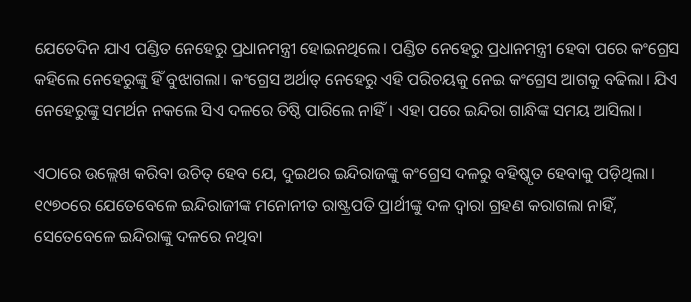ଯେତେଦିନ ଯାଏ ପଣ୍ଡିତ ନେହେରୁ ପ୍ରଧାନମନ୍ତ୍ରୀ ହୋଇନଥିଲେ। ପଣ୍ଡିତ ନେହେରୁ ପ୍ରଧାନମନ୍ତ୍ରୀ ହେବା ପରେ କଂଗ୍ରେସ କହିଲେ ନେହେରୁଙ୍କୁ ହିଁ ବୁଝାଗଲା। କଂଗ୍ରେସ ଅର୍ଥାତ୍ ନେହେରୁ ଏହି ପରିଚୟକୁ ନେଇ କଂଗ୍ରେସ ଆଗକୁ ବଢିଲା। ଯିଏ ନେହେରୁଙ୍କୁ ସମର୍ଥନ ନକଲେ ସିଏ ଦଳରେ ତିଷ୍ଠି ପାରିଲେ ନାହିଁ। ଏହା ପରେ ଇନ୍ଦିରା ଗାନ୍ଧିଙ୍କ ସମୟ ଆସିଲା।

ଏଠାରେ ଉଲ୍ଲେଖ କରିବା ଉଚିତ୍ ହେବ ଯେ, ଦୁଇଥର ଇନ୍ଦିରାଜଙ୍କୁ କଂଗ୍ରେସ ଦଳରୁ ବହିଷ୍କୃତ ହେବାକୁ ପଡ଼ିଥିଲା। ୧୯୭୦ରେ ଯେତେବେଳେ ଇନ୍ଦିରାଜୀଙ୍କ ମନୋନୀତ ରାଷ୍ଟ୍ରପତି ପ୍ରାର୍ଥୀଙ୍କୁ ଦଳ ଦ୍ୱାରା ଗ୍ରହଣ କରାଗଲା ନାହିଁ, ସେତେବେଳେ ଇନ୍ଦିରାଙ୍କୁ ଦଳରେ ନଥିବା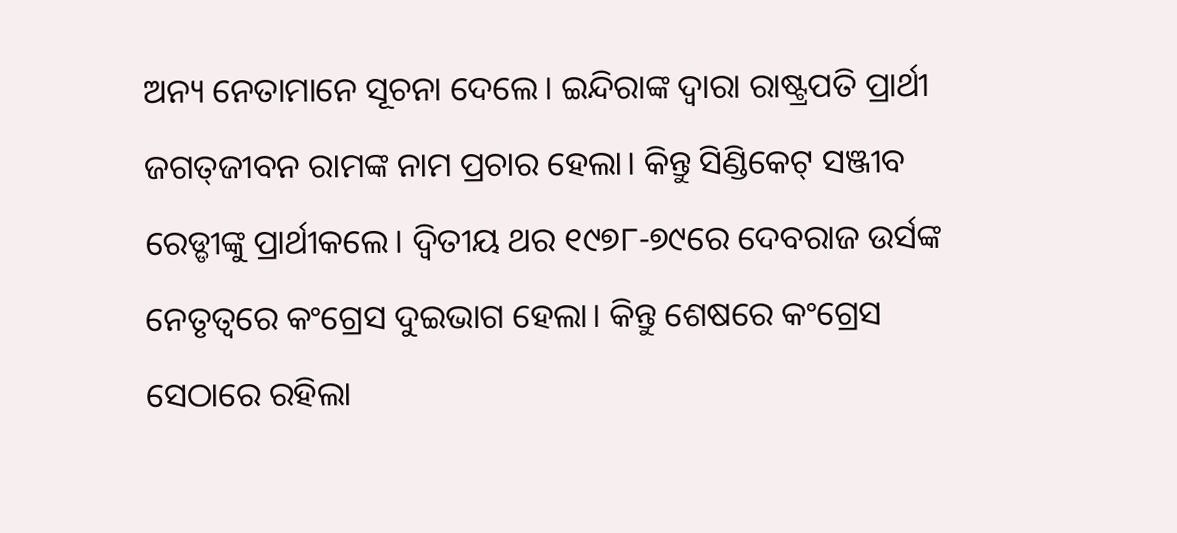ଅନ୍ୟ ନେତାମାନେ ସୂଚନା ଦେଲେ। ଇନ୍ଦିରାଙ୍କ ଦ୍ୱାରା ରାଷ୍ଟ୍ରପତି ପ୍ରାର୍ଥୀ ଜଗତ୍‌ଜୀବନ ରାମଙ୍କ ନାମ ପ୍ରଚାର ହେଲା। କିନ୍ତୁ ସିଣ୍ଡିକେଟ୍ ସଞ୍ଜୀବ ରେଡ୍ଡୀଙ୍କୁ ପ୍ରାର୍ଥୀକଲେ। ଦ୍ୱିତୀୟ ଥର ୧୯୭୮-୭୯ରେ ଦେବରାଜ ଉର୍ସଙ୍କ ନେତୃତ୍ୱରେ କଂଗ୍ରେସ ଦୁଇଭାଗ ହେଲା। କିନ୍ତୁ ଶେଷରେ କଂଗ୍ରେସ ସେଠାରେ ରହିଲା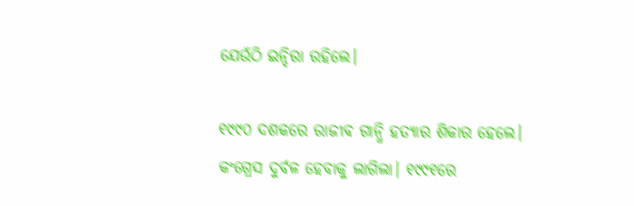ଯେଉଁଠି ଇନ୍ଦିରା ରହିଲେ।

୧୯୯୦ ଦଶକରେ ରାଜୀବ ଗାନ୍ଧି ହତ୍ୟାର ଶିକାର ହେଲେ। କଂଗ୍ରେସ ଦୁର୍ବଳ ହେବାକୁ ଲାଗିଲା। ୧୯୯୧ରେ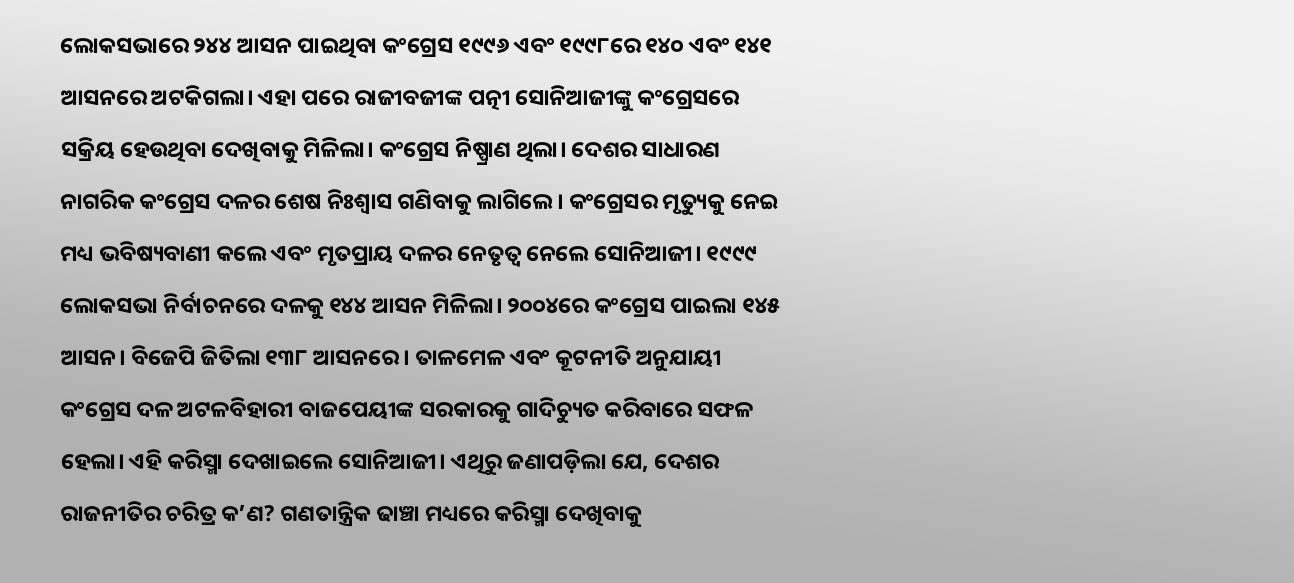ଲୋକସଭାରେ ୨୪୪ ଆସନ ପାଇଥିବା କଂଗ୍ରେସ ୧୯୯୬ ଏବଂ ୧୯୯୮ରେ ୧୪୦ ଏବଂ ୧୪୧ ଆସନରେ ଅଟକିଗଲା। ଏହା ପରେ ରାଜୀବଜୀଙ୍କ ପତ୍ନୀ ସୋନିଆଜୀଙ୍କୁ କଂଗ୍ରେସରେ ସକ୍ରିୟ ହେଉଥିବା ଦେଖିବାକୁ ମିଳିଲା। କଂଗ୍ରେସ ନିଷ୍ପ୍ରାଣ ଥିଲା। ଦେଶର ସାଧାରଣ ନାଗରିକ କଂଗ୍ରେସ ଦଳର ଶେଷ ନିଃଶ୍ୱାସ ଗଣିବାକୁ ଲାଗିଲେ। କଂଗ୍ରେସର ମୃତ୍ୟୁକୁ ନେଇ ମଧ୍ୟ ଭବିଷ୍ୟବାଣୀ କଲେ ଏବଂ ମୃତପ୍ରାୟ ଦଳର ନେତୃତ୍ୱ ନେଲେ ସୋନିଆଜୀ। ୧୯୯୯ ଲୋକସଭା ନିର୍ବାଚନରେ ଦଳକୁ ୧୪୪ ଆସନ ମିଳିଲା। ୨୦୦୪ରେ କଂଗ୍ରେସ ପାଇଲା ୧୪୫ ଆସନ। ବିଜେପି ଜିତିଲା ୧୩୮ ଆସନରେ। ତାଳମେଳ ଏବଂ କୂଟନୀତି ଅନୁଯାୟୀ କଂଗ୍ରେସ ଦଳ ଅଟଳବିହାରୀ ବାଜପେୟୀଙ୍କ ସରକାରକୁ ଗାଦିଚ୍ୟୁତ କରିବାରେ ସଫଳ ହେଲା। ଏହି କରିସ୍ମା ଦେଖାଇଲେ ସୋନିଆଜୀ। ଏଥିରୁ ଜଣାପଡ଼ିଲା ଯେ, ଦେଶର ରାଜନୀତିର ଚରିତ୍ର କ’ଣ? ଗଣତାନ୍ତ୍ରିକ ଢାଞ୍ଚା ମଧ୍ୟରେ କରିସ୍ମା ଦେଖିବାକୁ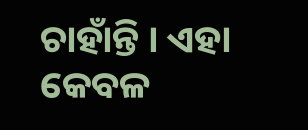ଚାହାଁନ୍ତି । ଏହା କେବଳ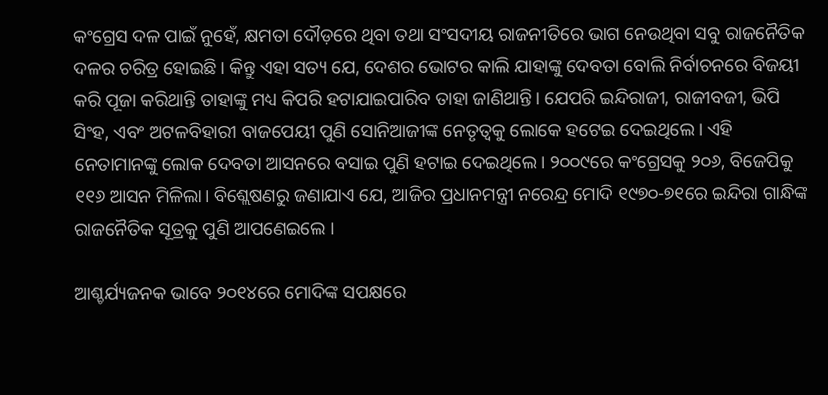କଂଗ୍ରେସ ଦଳ ପାଇଁ ନୁହେଁ, କ୍ଷମତା ଦୌଡ଼ରେ ଥିବା ତଥା ସଂସଦୀୟ ରାଜନୀତିରେ ଭାଗ ନେଉଥିବା ସବୁ ରାଜନୈତିକ ଦଳର ଚରିତ୍ର ହୋଇଛି। କିନ୍ତୁ ଏହା ସତ୍ୟ ଯେ, ଦେଶର ଭୋଟର କାଲି ଯାହାଙ୍କୁ ଦେବତା ବୋଲି ନିର୍ବାଚନରେ ବିଜୟୀ କରି ପୂଜା କରିଥାନ୍ତି ତାହାଙ୍କୁ ମଧ୍ୟ କିପରି ହଟାଯାଇପାରିବ ତାହା ଜାଣିଥାନ୍ତି। ଯେପରି ଇନ୍ଦିରାଜୀ, ରାଜୀବଜୀ, ଭିପି ସିଂହ, ଏବଂ ଅଟଳବିହାରୀ ବାଜପେୟୀ ପୁଣି ସୋନିଆଜୀଙ୍କ ନେତୃତ୍ୱକୁ ଲୋକେ ହଟେଇ ଦେଇଥିଲେ। ଏହି ନେତାମାନଙ୍କୁ ଲୋକ ଦେବତା ଆସନରେ ବସାଇ ପୁଣି ହଟାଇ ଦେଇଥିଲେ। ୨୦୦୯ରେ କଂଗ୍ରେସକୁ ୨୦୬, ବିଜେପିକୁ ୧୧୬ ଆସନ ମିଳିଲା। ବିଶ୍ଲେଷଣରୁ ଜଣାଯାଏ ଯେ, ଆଜିର ପ୍ରଧାନମନ୍ତ୍ରୀ ନରେନ୍ଦ୍ର ମୋଦି ୧୯୭୦-୭୧ରେ ଇନ୍ଦିରା ଗାନ୍ଧିଙ୍କ ରାଜନୈତିକ ସୂତ୍ରକୁ ପୁଣି ଆପଣେଇଲେ ।

ଆଶ୍ଚର୍ଯ୍ୟଜନକ ଭାବେ ୨୦୧୪ରେ ମୋଦିଙ୍କ ସପକ୍ଷରେ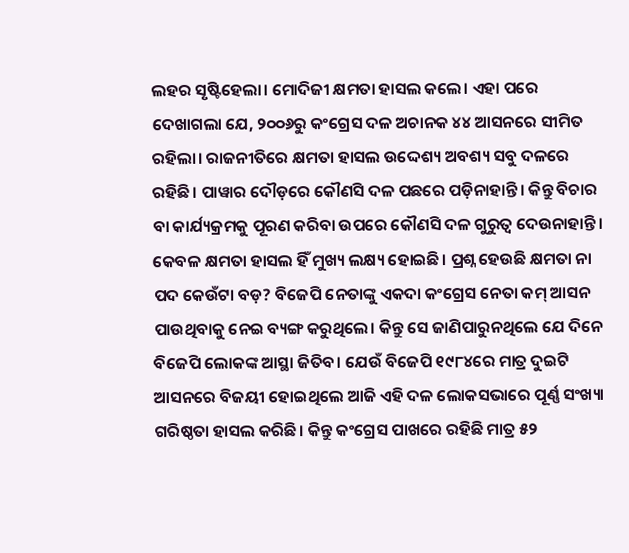ଲହର ସୃଷ୍ଟିହେଲା। ମୋଦିଜୀ କ୍ଷମତା ହାସଲ କଲେ। ଏହା ପରେ ଦେଖାଗଲା ଯେ, ୨୦୦୬ରୁ କଂଗ୍ରେସ ଦଳ ଅଚାନକ ୪୪ ଆସନରେ ସୀମିତ ରହିଲା। ରାଜନୀତିରେ କ୍ଷମତା ହାସଲ ଉଦ୍ଦେଶ୍ୟ ଅବଶ୍ୟ ସବୁ ଦଳରେ ରହିଛି। ପାୱାର ଦୌଡ଼ରେ କୌଣସି ଦଳ ପଛରେ ପଡ଼ିନାହାନ୍ତି। କିନ୍ତୁ ବିଚାର ବା କାର୍ଯ୍ୟକ୍ରମକୁ ପୂରଣ କରିବା ଉପରେ କୌଣସି ଦଳ ଗୁରୁତ୍ୱ ଦେଉନାହାନ୍ତି। କେବଳ କ୍ଷମତା ହାସଲ ହିଁ ମୁଖ୍ୟ ଲକ୍ଷ୍ୟ ହୋଇଛି। ପ୍ରଶ୍ନ ହେଉଛି କ୍ଷମତା ନା ପଦ କେଉଁଟା ବଡ଼? ବିଜେପି ନେତାଙ୍କୁ ଏକଦା କଂଗ୍ରେସ ନେତା କମ୍ ଆସନ ପାଉଥିବାକୁ ନେଇ ବ୍ୟଙ୍ଗ କରୁଥିଲେ। କିନ୍ତୁ ସେ ଜାଣିପାରୁନଥିଲେ ଯେ ଦିନେ ବିଜେପି ଲୋକଙ୍କ ଆସ୍ଥା ଜିତିବ। ଯେଉଁ ବିଜେପି ୧୯୮୪ରେ ମାତ୍ର ଦୁଇଟି ଆସନରେ ବିଜୟୀ ହୋଇଥିଲେ ଆଜି ଏହି ଦଳ ଲୋକସଭାରେ ପୂର୍ଣ୍ଣ ସଂଖ୍ୟା ଗରିଷ୍ଠତା ହାସଲ କରିଛି। କିନ୍ତୁ କଂଗ୍ରେସ ପାଖରେ ରହିଛି ମାତ୍ର ୫୨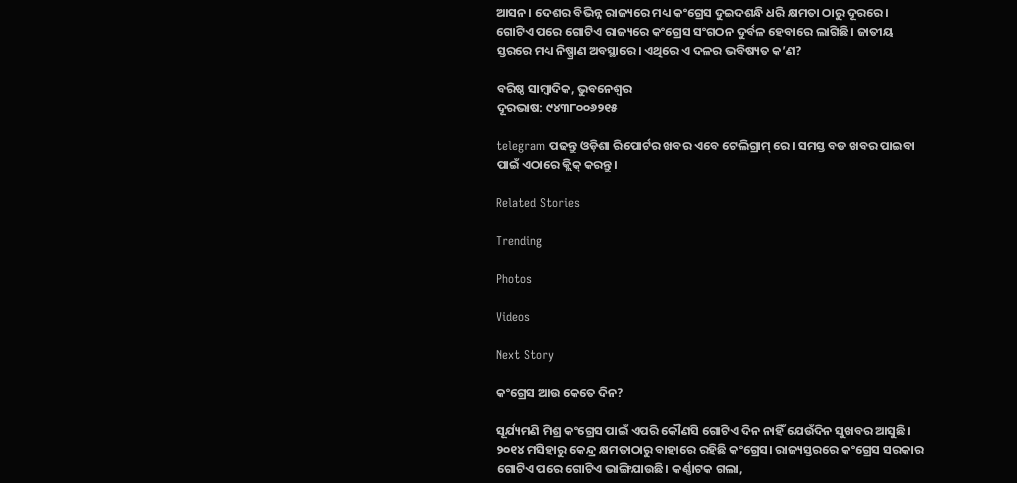ଆସନ। ଦେଶର ବିଭିନ୍ନ ରାଜ୍ୟରେ ମଧ୍ୟ କଂଗ୍ରେସ ଦୁଇଦଶନ୍ଧି ଧରି କ୍ଷମତା ଠାରୁ ଦୂରରେ। ଗୋଟିଏ ପରେ ଗୋଟିଏ ରାଜ୍ୟରେ କଂଗ୍ରେସ ସଂଗଠନ ଦୁର୍ବଳ ହେବାରେ ଲାଗିଛି। ଜାତୀୟ ସ୍ତରରେ ମଧ୍ୟ ନିଷ୍ପ୍ରାଣ ଅବସ୍ଥାରେ। ଏଥିରେ ଏ ଦଳର ଭବିଷ୍ୟତ କ’ଣ?

ବରିଷ୍ଠ ସାମ୍ବାଦିକ, ଭୁବନେଶ୍ୱର
ଦୂରଭାଷ: ୯୪୩୮୦୦୬୨୧୫

telegram ପଢନ୍ତୁ ଓଡ଼ିଶା ରିପୋର୍ଟର ଖବର ଏବେ ଟେଲିଗ୍ରାମ୍ ରେ। ସମସ୍ତ ବଡ ଖବର ପାଇବା ପାଇଁ ଏଠାରେ କ୍ଲିକ୍ କରନ୍ତୁ।

Related Stories

Trending

Photos

Videos

Next Story

କଂଗ୍ରେସ ଆଉ କେତେ ଦିନ?

ସୂର୍ଯ୍ୟମଣି ମିଶ୍ର କଂଗ୍ରେସ ପାଇଁ ଏପରି କୌଣସି ଗୋଟିଏ ଦିନ ନାହିଁ ଯେଉଁଦିନ ସୁଖବର ଆସୁଛି। ୨୦୧୪ ମସିହାରୁ କେନ୍ଦ୍ର କ୍ଷମତାଠାରୁ ବାହାରେ ରହିଛି କଂଗ୍ରେସ। ରାଜ୍ୟସ୍ତରରେ କଂଗ୍ରେସ ସରକାର ଗୋଟିଏ ପରେ ଗୋଟିଏ ଭାଙ୍ଗିଯାଉଛି। କର୍ଣ୍ଣାଟକ ଗଲା,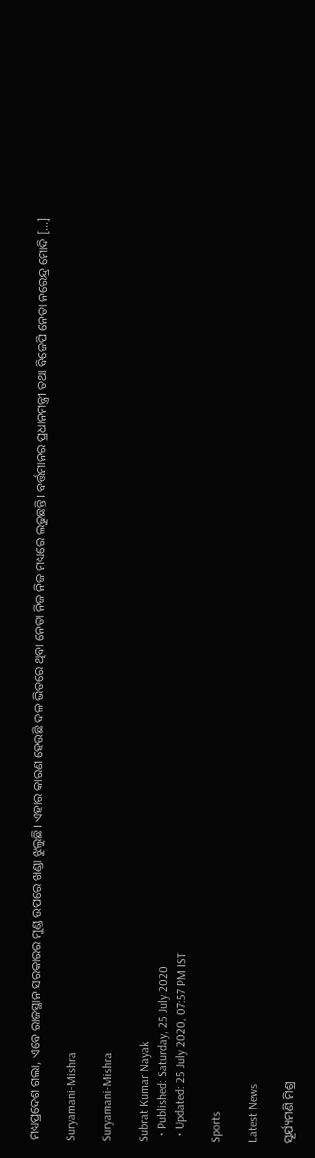ମଧ୍ୟପ୍ରଦେଶ ଗଲା, ଏବେ ରାଜସ୍ଥାନ ସରକାରର ମୁଣ୍ଡ ଉପରେ ଖଣ୍ଡା ଝୁଲୁଛି। ଏହାର କାରଣ ହେଉଛି ଦଳ ଭିତରେ ଥିବା ନେତା ନିଜ ନିଜ ମଧ୍ୟରେ ଲଢୁଛନ୍ତି। ବର୍ତ୍ତମାନର ପ୍ରଧାନମନ୍ତ୍ରୀ ତଥା ବିଜେପି ନେତା ନରେନ୍ଦ୍ର ମୋଦି […]

Suryamani-Mishra

Suryamani-Mishra

Subrat Kumar Nayak
  • Published: Saturday, 25 July 2020
  • Updated: 25 July 2020, 07:57 PM IST

Sports

Latest News

ସୂର୍ଯ୍ୟମଣି ମିଶ୍ର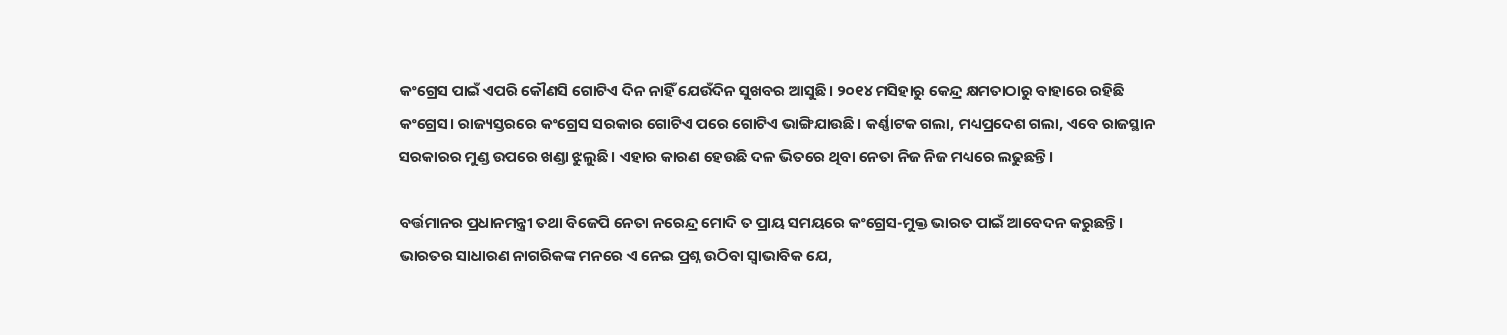କଂଗ୍ରେସ ପାଇଁ ଏପରି କୌଣସି ଗୋଟିଏ ଦିନ ନାହିଁ ଯେଉଁଦିନ ସୁଖବର ଆସୁଛି। ୨୦୧୪ ମସିହାରୁ କେନ୍ଦ୍ର କ୍ଷମତାଠାରୁ ବାହାରେ ରହିଛି କଂଗ୍ରେସ। ରାଜ୍ୟସ୍ତରରେ କଂଗ୍ରେସ ସରକାର ଗୋଟିଏ ପରେ ଗୋଟିଏ ଭାଙ୍ଗିଯାଉଛି। କର୍ଣ୍ଣାଟକ ଗଲା, ମଧ୍ୟପ୍ରଦେଶ ଗଲା, ଏବେ ରାଜସ୍ଥାନ ସରକାରର ମୁଣ୍ଡ ଉପରେ ଖଣ୍ଡା ଝୁଲୁଛି। ଏହାର କାରଣ ହେଉଛି ଦଳ ଭିତରେ ଥିବା ନେତା ନିଜ ନିଜ ମଧ୍ୟରେ ଲଢୁଛନ୍ତି।

ବର୍ତ୍ତମାନର ପ୍ରଧାନମନ୍ତ୍ରୀ ତଥା ବିଜେପି ନେତା ନରେନ୍ଦ୍ର ମୋଦି ତ ପ୍ରାୟ ସମୟରେ କଂଗ୍ରେସ-ମୁକ୍ତ ଭାରତ ପାଇଁ ଆବେଦନ କରୁଛନ୍ତି। ଭାରତର ସାଧାରଣ ନାଗରିକଙ୍କ ମନରେ ଏ ନେଇ ପ୍ରଶ୍ନ ଉଠିବା ସ୍ୱାଭାବିକ ଯେ,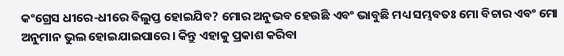କଂଗ୍ରେସ ଧୀରେ-ଧୀରେ ବିଲୁପ୍ତ ହୋଇଯିବ? ମୋର ଅନୁଭବ ହେଉଛି ଏବଂ ଭାବୁଛି ମଧ୍ୟ ସମ୍ଭବତଃ ମୋ ବିଚାର ଏବଂ ମୋ ଅନୁମାନ ଭୁଲ ହୋଇଯାଇପାରେ। କିନ୍ତୁ ଏହାକୁ ପ୍ରକାଶ କରିବା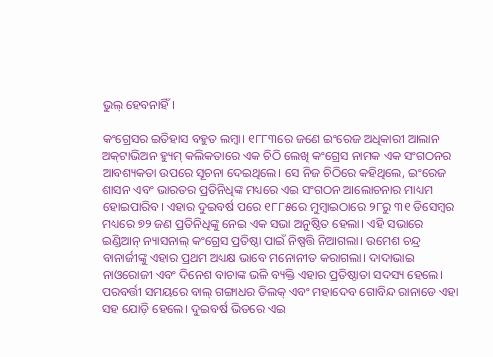ଭୁଲ୍ ହେବନାହିଁ।

କଂଗ୍ରେସର ଇତିହାସ ବହୁତ ଲମ୍ବା। ୧୮୮୩ରେ ଜଣେ ଇଂରେଜ ଅଧିକାରୀ ଆଲାନ ଅକ୍‌ଟାଭିଅନ ହ୍ୟୁମ୍‌ କଲିକତାରେ ଏକ ଚିଠି ଲେଖି କଂଗ୍ରେସ ନାମକ ଏକ ସଂଗଠନର ଆବଶ୍ୟକତା ଉପରେ ସୂଚନା ଦେଇଥିଲେ। ସେ ନିଜ ଚିଠିରେ କହିଥିଲେ, ଇଂରେଜ ଶାସନ ଏବଂ ଭାରତର ପ୍ରତିନିଧିଙ୍କ ମଧ୍ୟରେ ଏଇ ସଂଗଠନ ଆଲୋଚନାର ମାଧ୍ୟମ ହୋଇପାରିବ। ଏହାର ଦୁଇବର୍ଷ ପରେ ୧୮୮୫ରେ ମୁମ୍ବାଇଠାରେ ୨୮ରୁ ୩୧ ଡିସେମ୍ବର ମଧ୍ୟରେ ୭୨ ଜଣ ପ୍ରତିନିଧିଙ୍କୁ ନେଇ ଏକ ସଭା ଅନୁଷ୍ଠିତ ହେଲା। ଏହି ସଭାରେ ଇଣ୍ଡିଆନ୍ ନ୍ୟାସନାଲ୍ କଂଗ୍ରେସ ପ୍ରତିଷ୍ଠା ପାଇଁ ନିଷ୍ପତ୍ତି ନିଆଗଲା। ଉମେଶ ଚନ୍ଦ୍ର ବାନାର୍ଜୀଙ୍କୁ ଏହାର ପ୍ରଥମ ଅଧ୍ୟକ୍ଷ ଭାବେ ମନୋନୀତ କରାଗଲା। ଦାଦାଭାଇ ନାଓରୋଜୀ ଏବଂ ଦିନେଶ ବାଚାଙ୍କ ଭଳି ବ୍ୟକ୍ତି ଏହାର ପ୍ରତିଷ୍ଠାତା ସଦସ୍ୟ ହେଲେ। ପରବର୍ତ୍ତୀ ସମୟରେ ବାଲ୍ ଗଙ୍ଗାଧର ତିଲକ୍ ଏବଂ ମହାଦେବ ଗୋବିନ୍ଦ ରାନାଡେ ଏହା ସହ ଯୋଡ଼ି ହେଲେ। ଦୁଇବର୍ଷ ଭିତରେ ଏଇ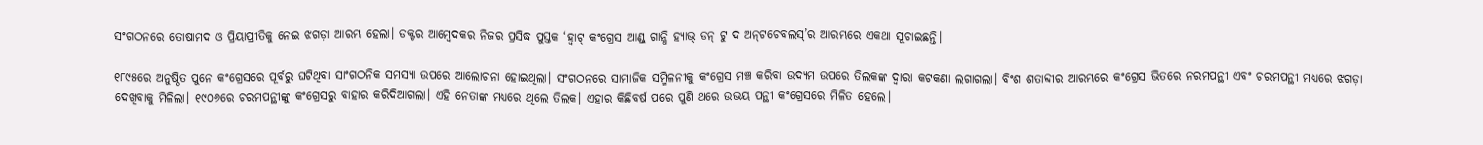ସଂଗଠନରେ ତୋଷାମଦ ଓ ପ୍ରିୟାପ୍ରୀତିକୁ ନେଇ ଝଗଡ଼ା ଆରମ୍ଭ ହେଲା। ଡକ୍ଟର ଆମ୍ବେଦକର ନିଜର ପ୍ରସିଦ୍ଧ ପୁସ୍ତକ ‘ହ୍ୱାଟ୍ କଂଗ୍ରେସ ଆଣ୍ଡ୍ ଗାନ୍ଧି ହ୍ୟାଭ୍‌ ଡନ୍ ଟୁ ଦ ଅନ୍‌ଟଚେବଲସ୍‌’ର ଆରମ୍ଭରେ ଏକଥା ସୂଚାଇଛନ୍ତି।

୧୮୯୫ରେ ଅନୁଷ୍ଠିତ ପୁନେ କଂଗ୍ରେସରେ ପୂର୍ବରୁ ଘଟିଥିବା ସାଂଗଠନିକ ସମସ୍ୟା ଉପରେ ଆଲୋଚନା ହୋଇଥିଲା। ସଂଗଠନରେ ସାମାଜିକ ସମ୍ମିଳନୀକୁ କଂଗ୍ରେସ ମଞ୍ଚ କରିବା ଉଦ୍ୟମ ଉପରେ ତିଲକଙ୍କ ଦ୍ୱାରା କଟକଣା ଲଗାଗଲା। ବିଂଶ ଶତାବ୍ଦୀର ଆରମ୍ଭରେ କଂଗ୍ରେସ ଭିତରେ ନରମପନ୍ଥୀ ଏବଂ ଚରମପନ୍ଥୀ ମଧ୍ୟରେ ଝଗଡ଼ା ଦେଖିବାକୁ ମିଳିଲା। ୧୯୦୬ରେ ଚରମପନ୍ଥୀଙ୍କୁ କଂଗ୍ରେସରୁ ବାହାର କରିଦିଆଗଲା। ଏହି ନେତାଙ୍କ ମଧ୍ୟରେ ଥିଲେ ତିଲକ। ଏହାର କିଛିବର୍ଷ ପରେ ପୁଣି ଥରେ ଉଭୟ ପନ୍ଥୀ କଂଗ୍ରେସରେ ମିଳିତ ହେଲେ।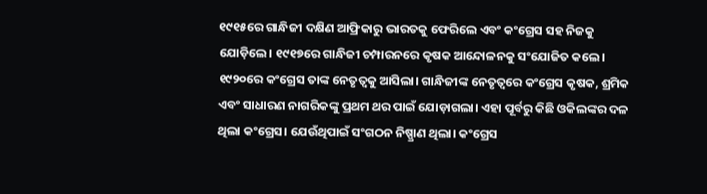୧୯୧୫ରେ ଗାନ୍ଧିଜୀ ଦକ୍ଷିଣ ଆଫ୍ରିକାରୁ ଭାରତକୁ ଫେରିଲେ ଏବଂ କଂଗ୍ରେସ ସହ ନିଜକୁ ଯୋଡ଼ିଲେ। ୧୯୧୭ରେ ଗାନ୍ଧିଜୀ ଚମ୍ପାରନରେ କୃଷକ ଆନ୍ଦୋଳନକୁ ସଂଯୋଜିତ କଲେ। ୧୯୨୦ରେ କଂଗ୍ରେସ ତାଙ୍କ ନେତୃତ୍ୱକୁ ଆସିଲା। ଗାନ୍ଧିଜୀଙ୍କ ନେତୃତ୍ୱରେ କଂଗ୍ରେସ କୃଷକ, ଶ୍ରମିକ ଏବଂ ସାଧାରଣ ନାଗରିକଙ୍କୁ ପ୍ରଥମ ଥର ପାଇଁ ଯୋଡ଼ାଗଲା। ଏହା ପୂର୍ବରୁ କିଛି ଓକିଲଙ୍କର ଦଳ ଥିଲା କଂଗ୍ରେସ। ଯେଉଁଥିପାଇଁ ସଂଗଠନ ନିଷ୍ପ୍ରାଣ ଥିଲା। କଂଗ୍ରେସ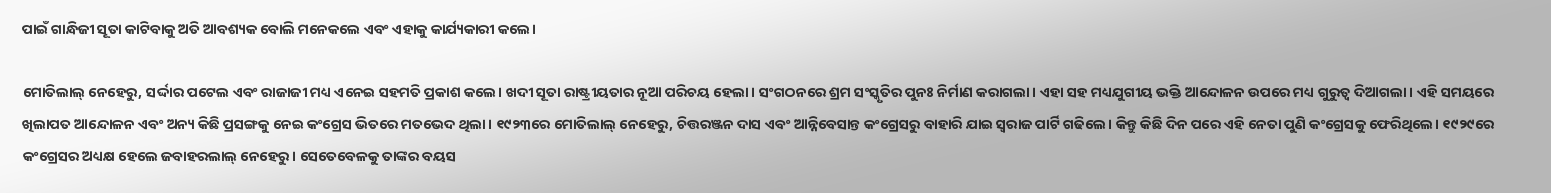ପାଇଁ ଗାନ୍ଧିଜୀ ସୂତା କାଟିବାକୁ ଅତି ଆବଶ୍ୟକ ବୋଲି ମନେକଲେ ଏବଂ ଏହାକୁ କାର୍ଯ୍ୟକାରୀ କଲେ।

ମୋତିଲାଲ୍ ନେହେରୁ, ସର୍ଦ୍ଦାର ପଟେଲ ଏବଂ ରାଜାଜୀ ମଧ୍ୟ ଏନେଇ ସହମତି ପ୍ରକାଶ କଲେ। ଖଦୀ ସୂତା ରାଷ୍ଟ୍ରୀୟତାର ନୂଆ ପରିଚୟ ହେଲା। ସଂଗଠନରେ ଶ୍ରମ ସଂସ୍କୃତିର ପୁନଃ ନିର୍ମାଣ କରାଗଲା। ଏହା ସହ ମଧ୍ୟଯୁଗୀୟ ଭକ୍ତି ଆନ୍ଦୋଳନ ଉପରେ ମଧ୍ୟ ଗୁରୁତ୍ୱ ଦିଆଗଲା। ଏହି ସମୟରେ ଖିଲାପତ ଆନ୍ଦୋଳନ ଏବଂ ଅନ୍ୟ କିଛି ପ୍ରସଙ୍ଗକୁ ନେଇ କଂଗ୍ରେସ ଭିତରେ ମତଭେଦ ଥିଲା। ୧୯୨୩ରେ ମୋତିଲାଲ୍ ନେହେରୁ, ଚିତ୍ତରଞ୍ଜନ ଦାସ ଏବଂ ଆନ୍ନିବେସାନ୍ତ କଂଗ୍ରେସରୁ ବାହାରି ଯାଇ ସ୍ୱରାଜ ପାର୍ଟି ଗଢିଲେ। କିନ୍ତୁ କିଛି ଦିନ ପରେ ଏହି ନେତା ପୁଣି କଂଗ୍ରେସକୁ ଫେରିଥିଲେ। ୧୯୨୯ରେ କଂଗ୍ରେସର ଅଧ୍ୟକ୍ଷ ହେଲେ ଜବାହରଲାଲ୍ ନେହେରୁ। ସେତେବେଳକୁ ତାଙ୍କର ବୟସ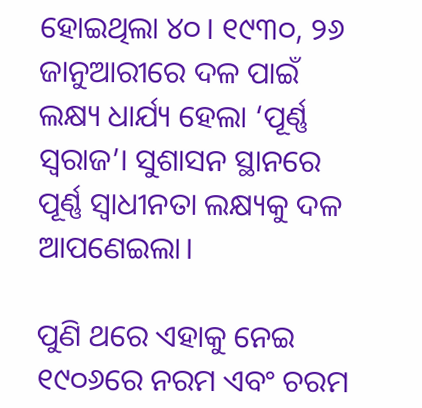ହୋଇଥିଲା ୪୦। ୧୯୩୦, ୨୬ ଜାନୁଆରୀରେ ଦଳ ପାଇଁ ଲକ୍ଷ୍ୟ ଧାର୍ଯ୍ୟ ହେଲା ‘ପୂର୍ଣ୍ଣ ସ୍ୱରାଜ’। ସୁଶାସନ ସ୍ଥାନରେ ପୂର୍ଣ୍ଣ ସ୍ୱାଧୀନତା ଲକ୍ଷ୍ୟକୁ ଦଳ ଆପଣେଇଲା।

ପୁଣି ଥରେ ଏହାକୁ ନେଇ ୧୯୦୬ରେ ନରମ ଏବଂ ଚରମ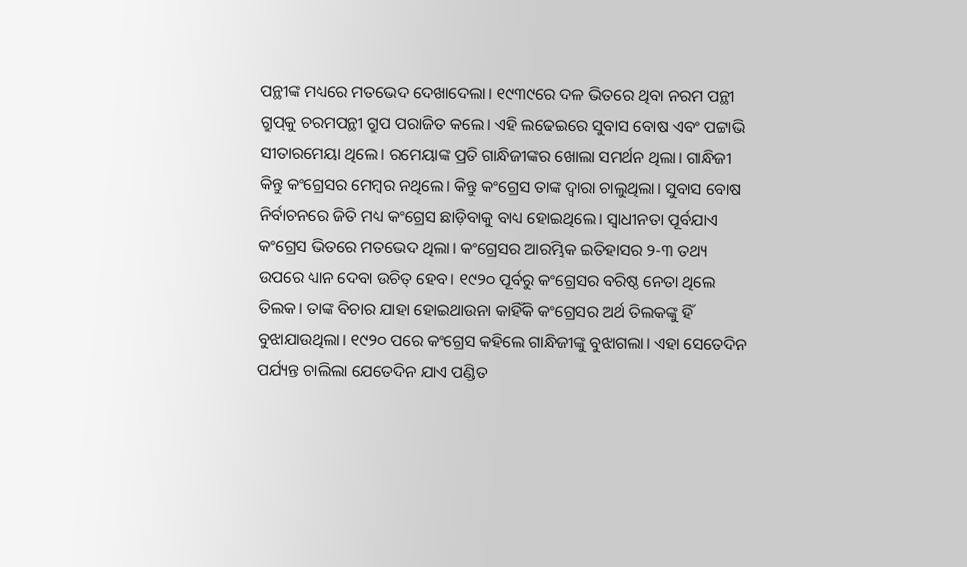ପନ୍ଥୀଙ୍କ ମଧ୍ୟରେ ମତଭେଦ ଦେଖାଦେଲା। ୧୯୩୯ରେ ଦଳ ଭିତରେ ଥିବା ନରମ ପନ୍ଥୀ ଗ୍ରୁପ୍‌କୁ ଚରମପନ୍ଥୀ ଗ୍ରୁପ ପରାଜିତ କଲେ। ଏହି ଲଢେଇରେ ସୁବାସ ବୋଷ ଏବଂ ପଟ୍ଟାଭି ସୀତାରମେୟା ଥିଲେ। ରମେୟାଙ୍କ ପ୍ରତି ଗାନ୍ଧିଜୀଙ୍କର ଖୋଲା ସମର୍ଥନ ଥିଲା। ଗାନ୍ଧିଜୀ କିନ୍ତୁ କଂଗ୍ରେସର ମେମ୍ବର ନଥିଲେ। କିନ୍ତୁ କଂଗ୍ରେସ ତାଙ୍କ ଦ୍ୱାରା ଚାଲୁଥିଲା। ସୁବାସ ବୋଷ ନିର୍ବାଚନରେ ଜିତି ମଧ୍ୟ କଂଗ୍ରେସ ଛାଡ଼ିବାକୁ ବାଧ୍ୟ ହୋଇଥିଲେ। ସ୍ୱାଧୀନତା ପୂର୍ବଯାଏ କଂଗ୍ରେସ ଭିତରେ ମତଭେଦ ଥିଲା। କଂଗ୍ରେସର ଆରମ୍ଭିକ ଇତିହାସର ୨-୩ ତଥ୍ୟ ଉପରେ ଧ୍ୟାନ ଦେବା ଉଚିତ୍ ହେବ। ୧୯୨୦ ପୂର୍ବରୁ କଂଗ୍ରେସର ବରିଷ୍ଠ ନେତା ଥିଲେ ତିଲକ। ତାଙ୍କ ବିଚାର ଯାହା ହୋଇଥାଉନା କାହିଁକି କଂଗ୍ରେସର ଅର୍ଥ ତିଲକଙ୍କୁ ହିଁ ବୁଝାଯାଉଥିଲା। ୧୯୨୦ ପରେ କଂଗ୍ରେସ କହିଲେ ଗାନ୍ଧିଜୀଙ୍କୁ ବୁଝାଗଲା। ଏହା ସେତେଦିନ ପର୍ଯ୍ୟନ୍ତ ଚାଲିଲା ଯେତେଦିନ ଯାଏ ପଣ୍ଡିତ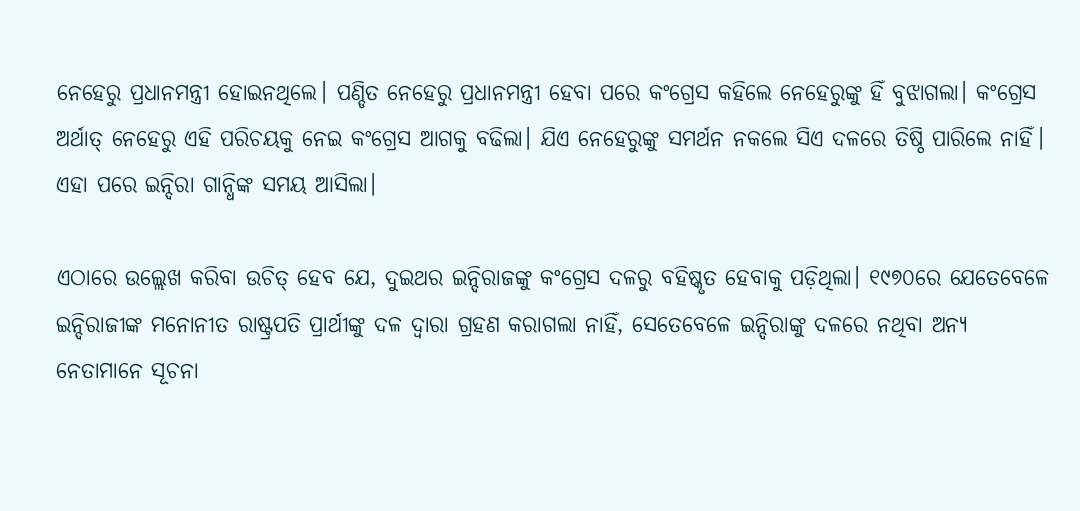ନେହେରୁ ପ୍ରଧାନମନ୍ତ୍ରୀ ହୋଇନଥିଲେ। ପଣ୍ଡିତ ନେହେରୁ ପ୍ରଧାନମନ୍ତ୍ରୀ ହେବା ପରେ କଂଗ୍ରେସ କହିଲେ ନେହେରୁଙ୍କୁ ହିଁ ବୁଝାଗଲା। କଂଗ୍ରେସ ଅର୍ଥାତ୍ ନେହେରୁ ଏହି ପରିଚୟକୁ ନେଇ କଂଗ୍ରେସ ଆଗକୁ ବଢିଲା। ଯିଏ ନେହେରୁଙ୍କୁ ସମର୍ଥନ ନକଲେ ସିଏ ଦଳରେ ତିଷ୍ଠି ପାରିଲେ ନାହିଁ। ଏହା ପରେ ଇନ୍ଦିରା ଗାନ୍ଧିଙ୍କ ସମୟ ଆସିଲା।

ଏଠାରେ ଉଲ୍ଲେଖ କରିବା ଉଚିତ୍ ହେବ ଯେ, ଦୁଇଥର ଇନ୍ଦିରାଜଙ୍କୁ କଂଗ୍ରେସ ଦଳରୁ ବହିଷ୍କୃତ ହେବାକୁ ପଡ଼ିଥିଲା। ୧୯୭୦ରେ ଯେତେବେଳେ ଇନ୍ଦିରାଜୀଙ୍କ ମନୋନୀତ ରାଷ୍ଟ୍ରପତି ପ୍ରାର୍ଥୀଙ୍କୁ ଦଳ ଦ୍ୱାରା ଗ୍ରହଣ କରାଗଲା ନାହିଁ, ସେତେବେଳେ ଇନ୍ଦିରାଙ୍କୁ ଦଳରେ ନଥିବା ଅନ୍ୟ ନେତାମାନେ ସୂଚନା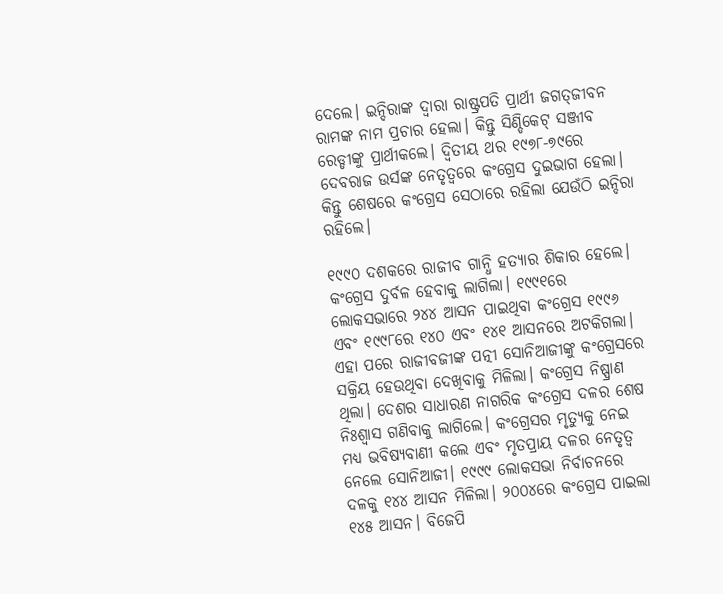ଦେଲେ। ଇନ୍ଦିରାଙ୍କ ଦ୍ୱାରା ରାଷ୍ଟ୍ରପତି ପ୍ରାର୍ଥୀ ଜଗତ୍‌ଜୀବନ ରାମଙ୍କ ନାମ ପ୍ରଚାର ହେଲା। କିନ୍ତୁ ସିଣ୍ଡିକେଟ୍ ସଞ୍ଜୀବ ରେଡ୍ଡୀଙ୍କୁ ପ୍ରାର୍ଥୀକଲେ। ଦ୍ୱିତୀୟ ଥର ୧୯୭୮-୭୯ରେ ଦେବରାଜ ଉର୍ସଙ୍କ ନେତୃତ୍ୱରେ କଂଗ୍ରେସ ଦୁଇଭାଗ ହେଲା। କିନ୍ତୁ ଶେଷରେ କଂଗ୍ରେସ ସେଠାରେ ରହିଲା ଯେଉଁଠି ଇନ୍ଦିରା ରହିଲେ।

୧୯୯୦ ଦଶକରେ ରାଜୀବ ଗାନ୍ଧି ହତ୍ୟାର ଶିକାର ହେଲେ। କଂଗ୍ରେସ ଦୁର୍ବଳ ହେବାକୁ ଲାଗିଲା। ୧୯୯୧ରେ ଲୋକସଭାରେ ୨୪୪ ଆସନ ପାଇଥିବା କଂଗ୍ରେସ ୧୯୯୬ ଏବଂ ୧୯୯୮ରେ ୧୪୦ ଏବଂ ୧୪୧ ଆସନରେ ଅଟକିଗଲା। ଏହା ପରେ ରାଜୀବଜୀଙ୍କ ପତ୍ନୀ ସୋନିଆଜୀଙ୍କୁ କଂଗ୍ରେସରେ ସକ୍ରିୟ ହେଉଥିବା ଦେଖିବାକୁ ମିଳିଲା। କଂଗ୍ରେସ ନିଷ୍ପ୍ରାଣ ଥିଲା। ଦେଶର ସାଧାରଣ ନାଗରିକ କଂଗ୍ରେସ ଦଳର ଶେଷ ନିଃଶ୍ୱାସ ଗଣିବାକୁ ଲାଗିଲେ। କଂଗ୍ରେସର ମୃତ୍ୟୁକୁ ନେଇ ମଧ୍ୟ ଭବିଷ୍ୟବାଣୀ କଲେ ଏବଂ ମୃତପ୍ରାୟ ଦଳର ନେତୃତ୍ୱ ନେଲେ ସୋନିଆଜୀ। ୧୯୯୯ ଲୋକସଭା ନିର୍ବାଚନରେ ଦଳକୁ ୧୪୪ ଆସନ ମିଳିଲା। ୨୦୦୪ରେ କଂଗ୍ରେସ ପାଇଲା ୧୪୫ ଆସନ। ବିଜେପି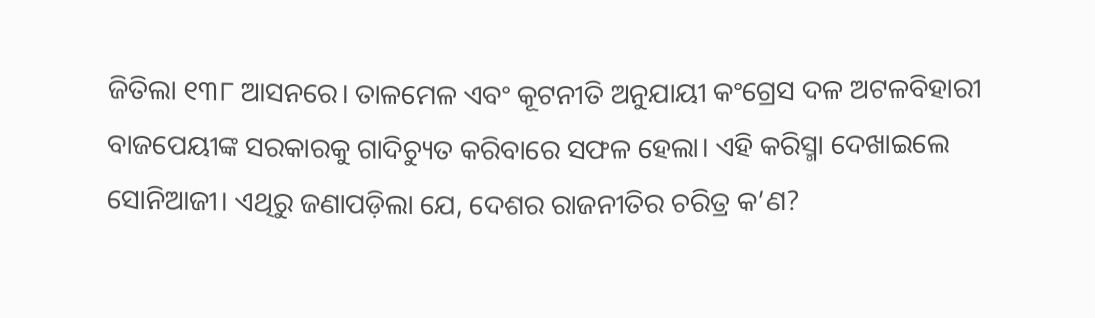ଜିତିଲା ୧୩୮ ଆସନରେ। ତାଳମେଳ ଏବଂ କୂଟନୀତି ଅନୁଯାୟୀ କଂଗ୍ରେସ ଦଳ ଅଟଳବିହାରୀ ବାଜପେୟୀଙ୍କ ସରକାରକୁ ଗାଦିଚ୍ୟୁତ କରିବାରେ ସଫଳ ହେଲା। ଏହି କରିସ୍ମା ଦେଖାଇଲେ ସୋନିଆଜୀ। ଏଥିରୁ ଜଣାପଡ଼ିଲା ଯେ, ଦେଶର ରାଜନୀତିର ଚରିତ୍ର କ’ଣ?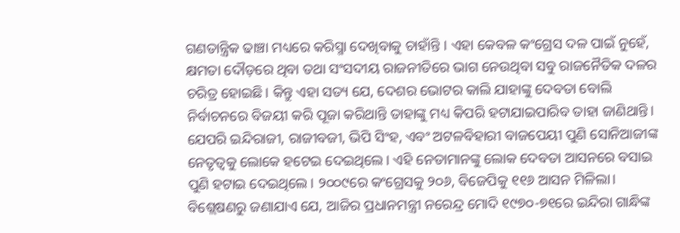ଗଣତାନ୍ତ୍ରିକ ଢାଞ୍ଚା ମଧ୍ୟରେ କରିସ୍ମା ଦେଖିବାକୁ ଚାହାଁନ୍ତି । ଏହା କେବଳ କଂଗ୍ରେସ ଦଳ ପାଇଁ ନୁହେଁ, କ୍ଷମତା ଦୌଡ଼ରେ ଥିବା ତଥା ସଂସଦୀୟ ରାଜନୀତିରେ ଭାଗ ନେଉଥିବା ସବୁ ରାଜନୈତିକ ଦଳର ଚରିତ୍ର ହୋଇଛି। କିନ୍ତୁ ଏହା ସତ୍ୟ ଯେ, ଦେଶର ଭୋଟର କାଲି ଯାହାଙ୍କୁ ଦେବତା ବୋଲି ନିର୍ବାଚନରେ ବିଜୟୀ କରି ପୂଜା କରିଥାନ୍ତି ତାହାଙ୍କୁ ମଧ୍ୟ କିପରି ହଟାଯାଇପାରିବ ତାହା ଜାଣିଥାନ୍ତି। ଯେପରି ଇନ୍ଦିରାଜୀ, ରାଜୀବଜୀ, ଭିପି ସିଂହ, ଏବଂ ଅଟଳବିହାରୀ ବାଜପେୟୀ ପୁଣି ସୋନିଆଜୀଙ୍କ ନେତୃତ୍ୱକୁ ଲୋକେ ହଟେଇ ଦେଇଥିଲେ। ଏହି ନେତାମାନଙ୍କୁ ଲୋକ ଦେବତା ଆସନରେ ବସାଇ ପୁଣି ହଟାଇ ଦେଇଥିଲେ। ୨୦୦୯ରେ କଂଗ୍ରେସକୁ ୨୦୬, ବିଜେପିକୁ ୧୧୬ ଆସନ ମିଳିଲା। ବିଶ୍ଲେଷଣରୁ ଜଣାଯାଏ ଯେ, ଆଜିର ପ୍ରଧାନମନ୍ତ୍ରୀ ନରେନ୍ଦ୍ର ମୋଦି ୧୯୭୦-୭୧ରେ ଇନ୍ଦିରା ଗାନ୍ଧିଙ୍କ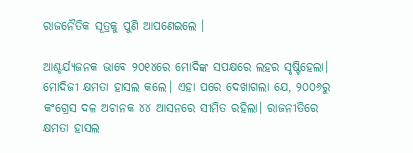ରାଜନୈତିକ ସୂତ୍ରକୁ ପୁଣି ଆପଣେଇଲେ ।

ଆଶ୍ଚର୍ଯ୍ୟଜନକ ଭାବେ ୨୦୧୪ରେ ମୋଦିଙ୍କ ସପକ୍ଷରେ ଲହର ସୃଷ୍ଟିହେଲା। ମୋଦିଜୀ କ୍ଷମତା ହାସଲ କଲେ। ଏହା ପରେ ଦେଖାଗଲା ଯେ, ୨୦୦୬ରୁ କଂଗ୍ରେସ ଦଳ ଅଚାନକ ୪୪ ଆସନରେ ସୀମିତ ରହିଲା। ରାଜନୀତିରେ କ୍ଷମତା ହାସଲ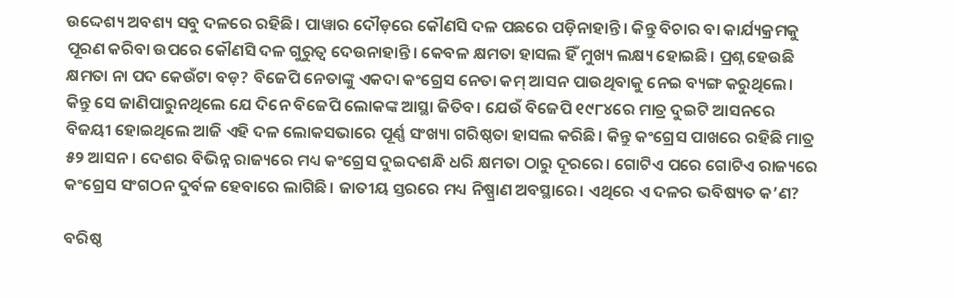ଉଦ୍ଦେଶ୍ୟ ଅବଶ୍ୟ ସବୁ ଦଳରେ ରହିଛି। ପାୱାର ଦୌଡ଼ରେ କୌଣସି ଦଳ ପଛରେ ପଡ଼ିନାହାନ୍ତି। କିନ୍ତୁ ବିଚାର ବା କାର୍ଯ୍ୟକ୍ରମକୁ ପୂରଣ କରିବା ଉପରେ କୌଣସି ଦଳ ଗୁରୁତ୍ୱ ଦେଉନାହାନ୍ତି। କେବଳ କ୍ଷମତା ହାସଲ ହିଁ ମୁଖ୍ୟ ଲକ୍ଷ୍ୟ ହୋଇଛି। ପ୍ରଶ୍ନ ହେଉଛି କ୍ଷମତା ନା ପଦ କେଉଁଟା ବଡ଼? ବିଜେପି ନେତାଙ୍କୁ ଏକଦା କଂଗ୍ରେସ ନେତା କମ୍ ଆସନ ପାଉଥିବାକୁ ନେଇ ବ୍ୟଙ୍ଗ କରୁଥିଲେ। କିନ୍ତୁ ସେ ଜାଣିପାରୁନଥିଲେ ଯେ ଦିନେ ବିଜେପି ଲୋକଙ୍କ ଆସ୍ଥା ଜିତିବ। ଯେଉଁ ବିଜେପି ୧୯୮୪ରେ ମାତ୍ର ଦୁଇଟି ଆସନରେ ବିଜୟୀ ହୋଇଥିଲେ ଆଜି ଏହି ଦଳ ଲୋକସଭାରେ ପୂର୍ଣ୍ଣ ସଂଖ୍ୟା ଗରିଷ୍ଠତା ହାସଲ କରିଛି। କିନ୍ତୁ କଂଗ୍ରେସ ପାଖରେ ରହିଛି ମାତ୍ର ୫୨ ଆସନ। ଦେଶର ବିଭିନ୍ନ ରାଜ୍ୟରେ ମଧ୍ୟ କଂଗ୍ରେସ ଦୁଇଦଶନ୍ଧି ଧରି କ୍ଷମତା ଠାରୁ ଦୂରରେ। ଗୋଟିଏ ପରେ ଗୋଟିଏ ରାଜ୍ୟରେ କଂଗ୍ରେସ ସଂଗଠନ ଦୁର୍ବଳ ହେବାରେ ଲାଗିଛି। ଜାତୀୟ ସ୍ତରରେ ମଧ୍ୟ ନିଷ୍ପ୍ରାଣ ଅବସ୍ଥାରେ। ଏଥିରେ ଏ ଦଳର ଭବିଷ୍ୟତ କ’ଣ?

ବରିଷ୍ଠ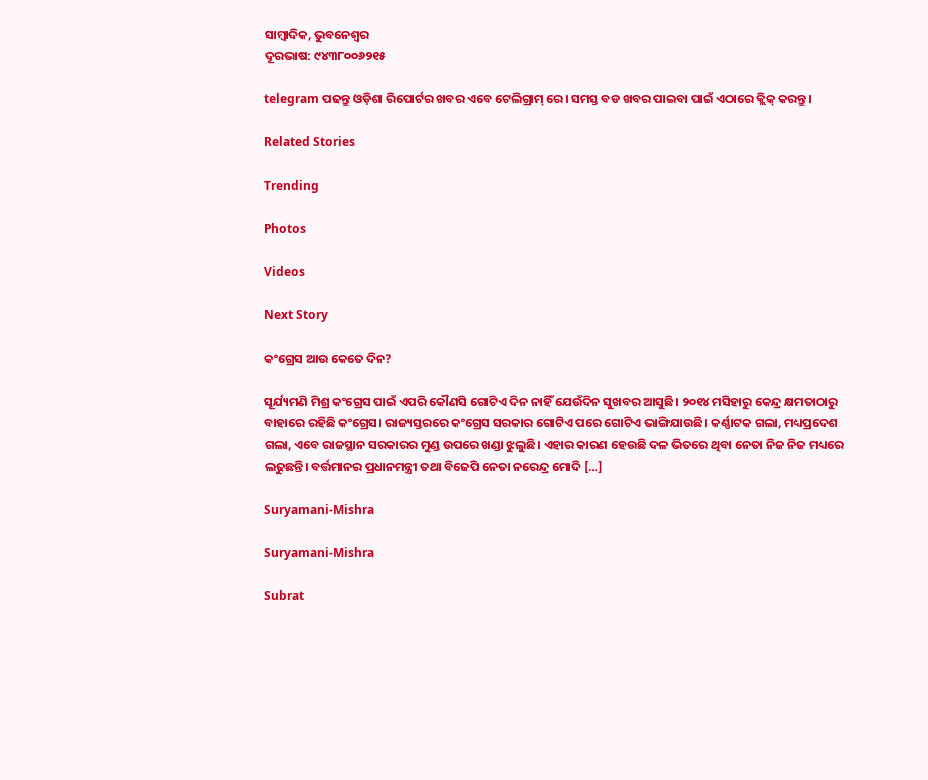ସାମ୍ବାଦିକ, ଭୁବନେଶ୍ୱର
ଦୂରଭାଷ: ୯୪୩୮୦୦୬୨୧୫

telegram ପଢନ୍ତୁ ଓଡ଼ିଶା ରିପୋର୍ଟର ଖବର ଏବେ ଟେଲିଗ୍ରାମ୍ ରେ। ସମସ୍ତ ବଡ ଖବର ପାଇବା ପାଇଁ ଏଠାରେ କ୍ଲିକ୍ କରନ୍ତୁ।

Related Stories

Trending

Photos

Videos

Next Story

କଂଗ୍ରେସ ଆଉ କେତେ ଦିନ?

ସୂର୍ଯ୍ୟମଣି ମିଶ୍ର କଂଗ୍ରେସ ପାଇଁ ଏପରି କୌଣସି ଗୋଟିଏ ଦିନ ନାହିଁ ଯେଉଁଦିନ ସୁଖବର ଆସୁଛି। ୨୦୧୪ ମସିହାରୁ କେନ୍ଦ୍ର କ୍ଷମତାଠାରୁ ବାହାରେ ରହିଛି କଂଗ୍ରେସ। ରାଜ୍ୟସ୍ତରରେ କଂଗ୍ରେସ ସରକାର ଗୋଟିଏ ପରେ ଗୋଟିଏ ଭାଙ୍ଗିଯାଉଛି। କର୍ଣ୍ଣାଟକ ଗଲା, ମଧ୍ୟପ୍ରଦେଶ ଗଲା, ଏବେ ରାଜସ୍ଥାନ ସରକାରର ମୁଣ୍ଡ ଉପରେ ଖଣ୍ଡା ଝୁଲୁଛି। ଏହାର କାରଣ ହେଉଛି ଦଳ ଭିତରେ ଥିବା ନେତା ନିଜ ନିଜ ମଧ୍ୟରେ ଲଢୁଛନ୍ତି। ବର୍ତ୍ତମାନର ପ୍ରଧାନମନ୍ତ୍ରୀ ତଥା ବିଜେପି ନେତା ନରେନ୍ଦ୍ର ମୋଦି […]

Suryamani-Mishra

Suryamani-Mishra

Subrat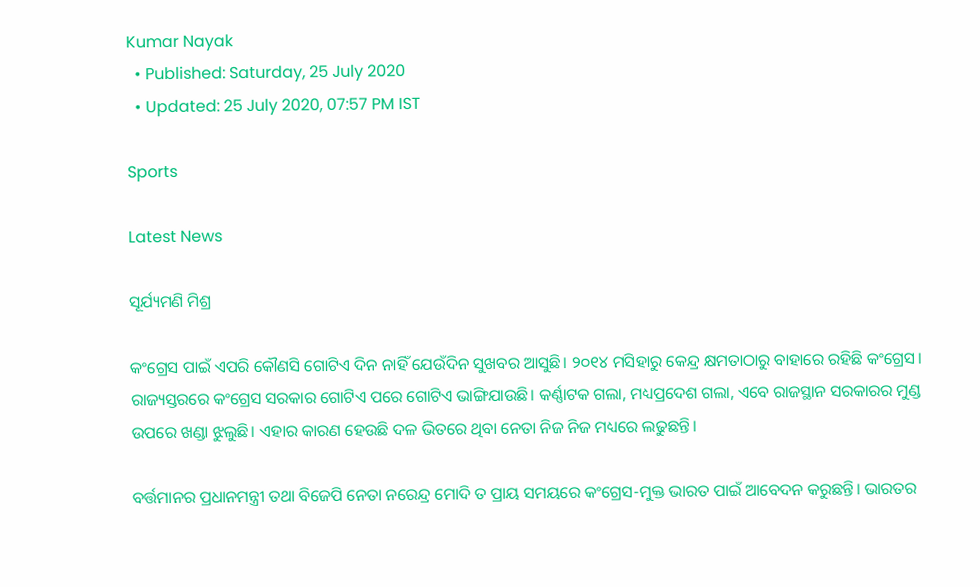Kumar Nayak
  • Published: Saturday, 25 July 2020
  • Updated: 25 July 2020, 07:57 PM IST

Sports

Latest News

ସୂର୍ଯ୍ୟମଣି ମିଶ୍ର

କଂଗ୍ରେସ ପାଇଁ ଏପରି କୌଣସି ଗୋଟିଏ ଦିନ ନାହିଁ ଯେଉଁଦିନ ସୁଖବର ଆସୁଛି। ୨୦୧୪ ମସିହାରୁ କେନ୍ଦ୍ର କ୍ଷମତାଠାରୁ ବାହାରେ ରହିଛି କଂଗ୍ରେସ। ରାଜ୍ୟସ୍ତରରେ କଂଗ୍ରେସ ସରକାର ଗୋଟିଏ ପରେ ଗୋଟିଏ ଭାଙ୍ଗିଯାଉଛି। କର୍ଣ୍ଣାଟକ ଗଲା, ମଧ୍ୟପ୍ରଦେଶ ଗଲା, ଏବେ ରାଜସ୍ଥାନ ସରକାରର ମୁଣ୍ଡ ଉପରେ ଖଣ୍ଡା ଝୁଲୁଛି। ଏହାର କାରଣ ହେଉଛି ଦଳ ଭିତରେ ଥିବା ନେତା ନିଜ ନିଜ ମଧ୍ୟରେ ଲଢୁଛନ୍ତି।

ବର୍ତ୍ତମାନର ପ୍ରଧାନମନ୍ତ୍ରୀ ତଥା ବିଜେପି ନେତା ନରେନ୍ଦ୍ର ମୋଦି ତ ପ୍ରାୟ ସମୟରେ କଂଗ୍ରେସ-ମୁକ୍ତ ଭାରତ ପାଇଁ ଆବେଦନ କରୁଛନ୍ତି। ଭାରତର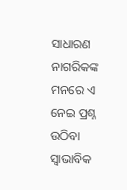ସାଧାରଣ ନାଗରିକଙ୍କ ମନରେ ଏ ନେଇ ପ୍ରଶ୍ନ ଉଠିବା ସ୍ୱାଭାବିକ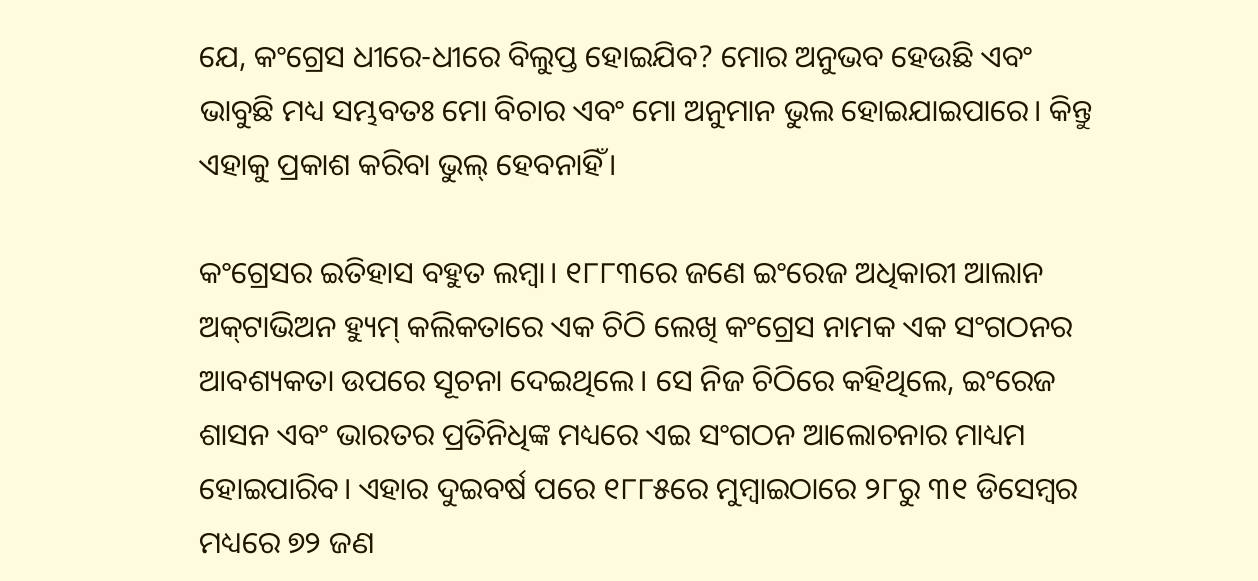ଯେ, କଂଗ୍ରେସ ଧୀରେ-ଧୀରେ ବିଲୁପ୍ତ ହୋଇଯିବ? ମୋର ଅନୁଭବ ହେଉଛି ଏବଂ ଭାବୁଛି ମଧ୍ୟ ସମ୍ଭବତଃ ମୋ ବିଚାର ଏବଂ ମୋ ଅନୁମାନ ଭୁଲ ହୋଇଯାଇପାରେ। କିନ୍ତୁ ଏହାକୁ ପ୍ରକାଶ କରିବା ଭୁଲ୍ ହେବନାହିଁ।

କଂଗ୍ରେସର ଇତିହାସ ବହୁତ ଲମ୍ବା। ୧୮୮୩ରେ ଜଣେ ଇଂରେଜ ଅଧିକାରୀ ଆଲାନ ଅକ୍‌ଟାଭିଅନ ହ୍ୟୁମ୍‌ କଲିକତାରେ ଏକ ଚିଠି ଲେଖି କଂଗ୍ରେସ ନାମକ ଏକ ସଂଗଠନର ଆବଶ୍ୟକତା ଉପରେ ସୂଚନା ଦେଇଥିଲେ। ସେ ନିଜ ଚିଠିରେ କହିଥିଲେ, ଇଂରେଜ ଶାସନ ଏବଂ ଭାରତର ପ୍ରତିନିଧିଙ୍କ ମଧ୍ୟରେ ଏଇ ସଂଗଠନ ଆଲୋଚନାର ମାଧ୍ୟମ ହୋଇପାରିବ। ଏହାର ଦୁଇବର୍ଷ ପରେ ୧୮୮୫ରେ ମୁମ୍ବାଇଠାରେ ୨୮ରୁ ୩୧ ଡିସେମ୍ବର ମଧ୍ୟରେ ୭୨ ଜଣ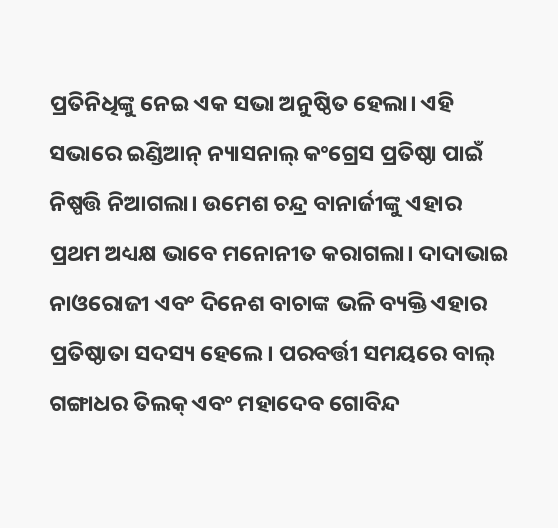ପ୍ରତିନିଧିଙ୍କୁ ନେଇ ଏକ ସଭା ଅନୁଷ୍ଠିତ ହେଲା। ଏହି ସଭାରେ ଇଣ୍ଡିଆନ୍ ନ୍ୟାସନାଲ୍ କଂଗ୍ରେସ ପ୍ରତିଷ୍ଠା ପାଇଁ ନିଷ୍ପତ୍ତି ନିଆଗଲା। ଉମେଶ ଚନ୍ଦ୍ର ବାନାର୍ଜୀଙ୍କୁ ଏହାର ପ୍ରଥମ ଅଧ୍ୟକ୍ଷ ଭାବେ ମନୋନୀତ କରାଗଲା। ଦାଦାଭାଇ ନାଓରୋଜୀ ଏବଂ ଦିନେଶ ବାଚାଙ୍କ ଭଳି ବ୍ୟକ୍ତି ଏହାର ପ୍ରତିଷ୍ଠାତା ସଦସ୍ୟ ହେଲେ। ପରବର୍ତ୍ତୀ ସମୟରେ ବାଲ୍ ଗଙ୍ଗାଧର ତିଲକ୍ ଏବଂ ମହାଦେବ ଗୋବିନ୍ଦ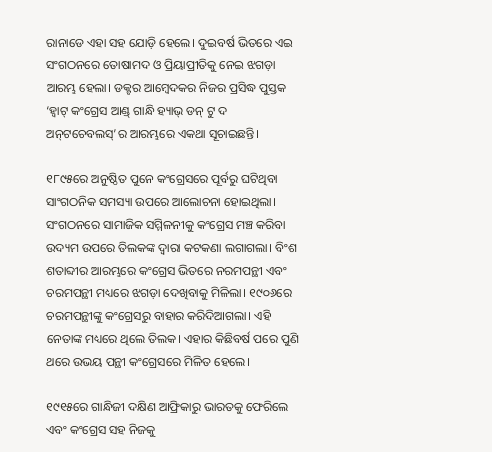ରାନାଡେ ଏହା ସହ ଯୋଡ଼ି ହେଲେ। ଦୁଇବର୍ଷ ଭିତରେ ଏଇ ସଂଗଠନରେ ତୋଷାମଦ ଓ ପ୍ରିୟାପ୍ରୀତିକୁ ନେଇ ଝଗଡ଼ା ଆରମ୍ଭ ହେଲା। ଡକ୍ଟର ଆମ୍ବେଦକର ନିଜର ପ୍ରସିଦ୍ଧ ପୁସ୍ତକ ‘ହ୍ୱାଟ୍ କଂଗ୍ରେସ ଆଣ୍ଡ୍ ଗାନ୍ଧି ହ୍ୟାଭ୍‌ ଡନ୍ ଟୁ ଦ ଅନ୍‌ଟଚେବଲସ୍‌’ର ଆରମ୍ଭରେ ଏକଥା ସୂଚାଇଛନ୍ତି।

୧୮୯୫ରେ ଅନୁଷ୍ଠିତ ପୁନେ କଂଗ୍ରେସରେ ପୂର୍ବରୁ ଘଟିଥିବା ସାଂଗଠନିକ ସମସ୍ୟା ଉପରେ ଆଲୋଚନା ହୋଇଥିଲା। ସଂଗଠନରେ ସାମାଜିକ ସମ୍ମିଳନୀକୁ କଂଗ୍ରେସ ମଞ୍ଚ କରିବା ଉଦ୍ୟମ ଉପରେ ତିଲକଙ୍କ ଦ୍ୱାରା କଟକଣା ଲଗାଗଲା। ବିଂଶ ଶତାବ୍ଦୀର ଆରମ୍ଭରେ କଂଗ୍ରେସ ଭିତରେ ନରମପନ୍ଥୀ ଏବଂ ଚରମପନ୍ଥୀ ମଧ୍ୟରେ ଝଗଡ଼ା ଦେଖିବାକୁ ମିଳିଲା। ୧୯୦୬ରେ ଚରମପନ୍ଥୀଙ୍କୁ କଂଗ୍ରେସରୁ ବାହାର କରିଦିଆଗଲା। ଏହି ନେତାଙ୍କ ମଧ୍ୟରେ ଥିଲେ ତିଲକ। ଏହାର କିଛିବର୍ଷ ପରେ ପୁଣି ଥରେ ଉଭୟ ପନ୍ଥୀ କଂଗ୍ରେସରେ ମିଳିତ ହେଲେ।

୧୯୧୫ରେ ଗାନ୍ଧିଜୀ ଦକ୍ଷିଣ ଆଫ୍ରିକାରୁ ଭାରତକୁ ଫେରିଲେ ଏବଂ କଂଗ୍ରେସ ସହ ନିଜକୁ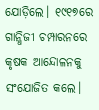ଯୋଡ଼ିଲେ। ୧୯୧୭ରେ ଗାନ୍ଧିଜୀ ଚମ୍ପାରନରେ କୃଷକ ଆନ୍ଦୋଳନକୁ ସଂଯୋଜିତ କଲେ।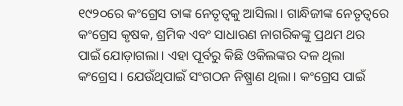୧୯୨୦ରେ କଂଗ୍ରେସ ତାଙ୍କ ନେତୃତ୍ୱକୁ ଆସିଲା। ଗାନ୍ଧିଜୀଙ୍କ ନେତୃତ୍ୱରେ କଂଗ୍ରେସ କୃଷକ, ଶ୍ରମିକ ଏବଂ ସାଧାରଣ ନାଗରିକଙ୍କୁ ପ୍ରଥମ ଥର ପାଇଁ ଯୋଡ଼ାଗଲା। ଏହା ପୂର୍ବରୁ କିଛି ଓକିଲଙ୍କର ଦଳ ଥିଲା କଂଗ୍ରେସ। ଯେଉଁଥିପାଇଁ ସଂଗଠନ ନିଷ୍ପ୍ରାଣ ଥିଲା। କଂଗ୍ରେସ ପାଇଁ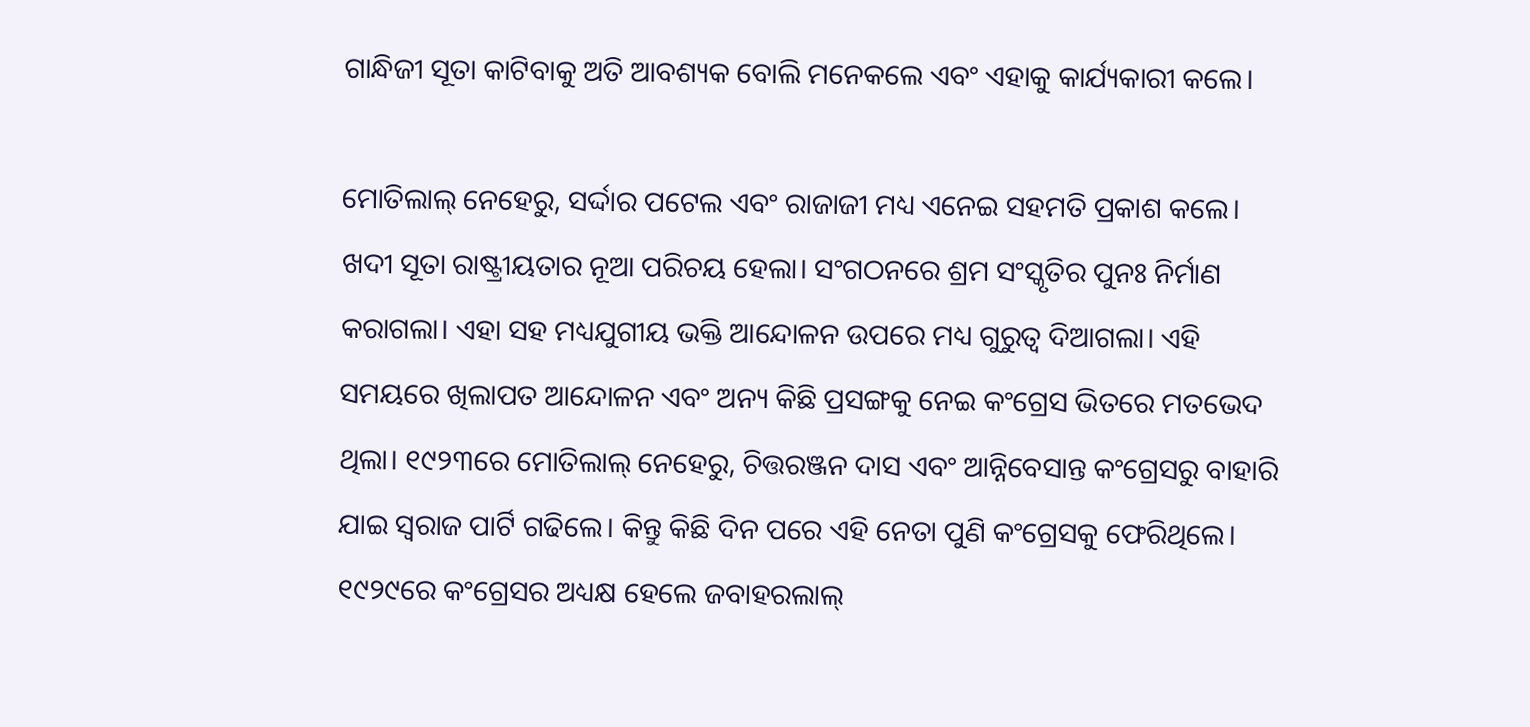ଗାନ୍ଧିଜୀ ସୂତା କାଟିବାକୁ ଅତି ଆବଶ୍ୟକ ବୋଲି ମନେକଲେ ଏବଂ ଏହାକୁ କାର୍ଯ୍ୟକାରୀ କଲେ।

ମୋତିଲାଲ୍ ନେହେରୁ, ସର୍ଦ୍ଦାର ପଟେଲ ଏବଂ ରାଜାଜୀ ମଧ୍ୟ ଏନେଇ ସହମତି ପ୍ରକାଶ କଲେ। ଖଦୀ ସୂତା ରାଷ୍ଟ୍ରୀୟତାର ନୂଆ ପରିଚୟ ହେଲା। ସଂଗଠନରେ ଶ୍ରମ ସଂସ୍କୃତିର ପୁନଃ ନିର୍ମାଣ କରାଗଲା। ଏହା ସହ ମଧ୍ୟଯୁଗୀୟ ଭକ୍ତି ଆନ୍ଦୋଳନ ଉପରେ ମଧ୍ୟ ଗୁରୁତ୍ୱ ଦିଆଗଲା। ଏହି ସମୟରେ ଖିଲାପତ ଆନ୍ଦୋଳନ ଏବଂ ଅନ୍ୟ କିଛି ପ୍ରସଙ୍ଗକୁ ନେଇ କଂଗ୍ରେସ ଭିତରେ ମତଭେଦ ଥିଲା। ୧୯୨୩ରେ ମୋତିଲାଲ୍ ନେହେରୁ, ଚିତ୍ତରଞ୍ଜନ ଦାସ ଏବଂ ଆନ୍ନିବେସାନ୍ତ କଂଗ୍ରେସରୁ ବାହାରି ଯାଇ ସ୍ୱରାଜ ପାର୍ଟି ଗଢିଲେ। କିନ୍ତୁ କିଛି ଦିନ ପରେ ଏହି ନେତା ପୁଣି କଂଗ୍ରେସକୁ ଫେରିଥିଲେ। ୧୯୨୯ରେ କଂଗ୍ରେସର ଅଧ୍ୟକ୍ଷ ହେଲେ ଜବାହରଲାଲ୍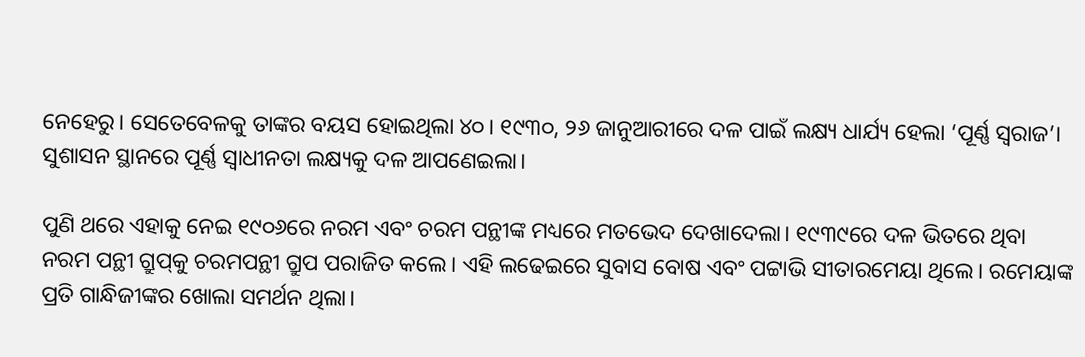ନେହେରୁ। ସେତେବେଳକୁ ତାଙ୍କର ବୟସ ହୋଇଥିଲା ୪୦। ୧୯୩୦, ୨୬ ଜାନୁଆରୀରେ ଦଳ ପାଇଁ ଲକ୍ଷ୍ୟ ଧାର୍ଯ୍ୟ ହେଲା ‘ପୂର୍ଣ୍ଣ ସ୍ୱରାଜ’। ସୁଶାସନ ସ୍ଥାନରେ ପୂର୍ଣ୍ଣ ସ୍ୱାଧୀନତା ଲକ୍ଷ୍ୟକୁ ଦଳ ଆପଣେଇଲା।

ପୁଣି ଥରେ ଏହାକୁ ନେଇ ୧୯୦୬ରେ ନରମ ଏବଂ ଚରମ ପନ୍ଥୀଙ୍କ ମଧ୍ୟରେ ମତଭେଦ ଦେଖାଦେଲା। ୧୯୩୯ରେ ଦଳ ଭିତରେ ଥିବା ନରମ ପନ୍ଥୀ ଗ୍ରୁପ୍‌କୁ ଚରମପନ୍ଥୀ ଗ୍ରୁପ ପରାଜିତ କଲେ। ଏହି ଲଢେଇରେ ସୁବାସ ବୋଷ ଏବଂ ପଟ୍ଟାଭି ସୀତାରମେୟା ଥିଲେ। ରମେୟାଙ୍କ ପ୍ରତି ଗାନ୍ଧିଜୀଙ୍କର ଖୋଲା ସମର୍ଥନ ଥିଲା।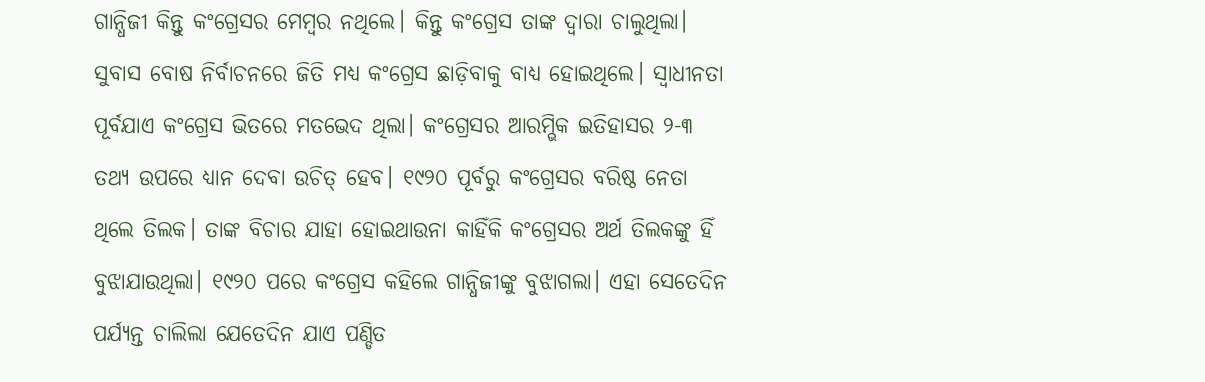ଗାନ୍ଧିଜୀ କିନ୍ତୁ କଂଗ୍ରେସର ମେମ୍ବର ନଥିଲେ। କିନ୍ତୁ କଂଗ୍ରେସ ତାଙ୍କ ଦ୍ୱାରା ଚାଲୁଥିଲା। ସୁବାସ ବୋଷ ନିର୍ବାଚନରେ ଜିତି ମଧ୍ୟ କଂଗ୍ରେସ ଛାଡ଼ିବାକୁ ବାଧ୍ୟ ହୋଇଥିଲେ। ସ୍ୱାଧୀନତା ପୂର୍ବଯାଏ କଂଗ୍ରେସ ଭିତରେ ମତଭେଦ ଥିଲା। କଂଗ୍ରେସର ଆରମ୍ଭିକ ଇତିହାସର ୨-୩ ତଥ୍ୟ ଉପରେ ଧ୍ୟାନ ଦେବା ଉଚିତ୍ ହେବ। ୧୯୨୦ ପୂର୍ବରୁ କଂଗ୍ରେସର ବରିଷ୍ଠ ନେତା ଥିଲେ ତିଲକ। ତାଙ୍କ ବିଚାର ଯାହା ହୋଇଥାଉନା କାହିଁକି କଂଗ୍ରେସର ଅର୍ଥ ତିଲକଙ୍କୁ ହିଁ ବୁଝାଯାଉଥିଲା। ୧୯୨୦ ପରେ କଂଗ୍ରେସ କହିଲେ ଗାନ୍ଧିଜୀଙ୍କୁ ବୁଝାଗଲା। ଏହା ସେତେଦିନ ପର୍ଯ୍ୟନ୍ତ ଚାଲିଲା ଯେତେଦିନ ଯାଏ ପଣ୍ଡିତ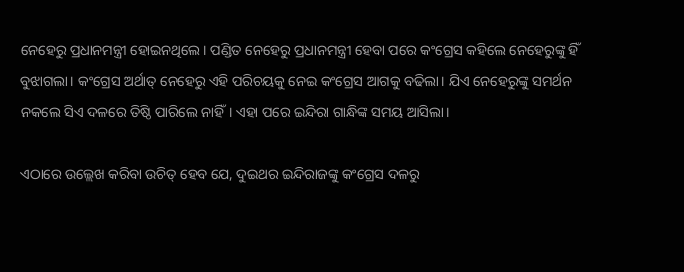ନେହେରୁ ପ୍ରଧାନମନ୍ତ୍ରୀ ହୋଇନଥିଲେ। ପଣ୍ଡିତ ନେହେରୁ ପ୍ରଧାନମନ୍ତ୍ରୀ ହେବା ପରେ କଂଗ୍ରେସ କହିଲେ ନେହେରୁଙ୍କୁ ହିଁ ବୁଝାଗଲା। କଂଗ୍ରେସ ଅର୍ଥାତ୍ ନେହେରୁ ଏହି ପରିଚୟକୁ ନେଇ କଂଗ୍ରେସ ଆଗକୁ ବଢିଲା। ଯିଏ ନେହେରୁଙ୍କୁ ସମର୍ଥନ ନକଲେ ସିଏ ଦଳରେ ତିଷ୍ଠି ପାରିଲେ ନାହିଁ। ଏହା ପରେ ଇନ୍ଦିରା ଗାନ୍ଧିଙ୍କ ସମୟ ଆସିଲା।

ଏଠାରେ ଉଲ୍ଲେଖ କରିବା ଉଚିତ୍ ହେବ ଯେ, ଦୁଇଥର ଇନ୍ଦିରାଜଙ୍କୁ କଂଗ୍ରେସ ଦଳରୁ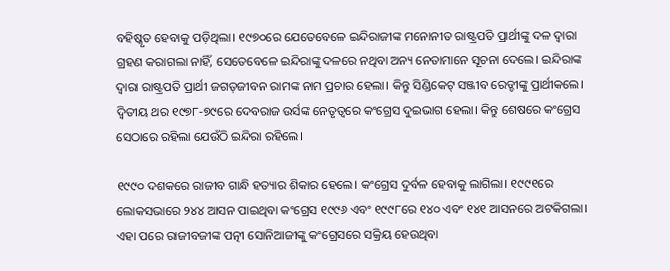ବହିଷ୍କୃତ ହେବାକୁ ପଡ଼ିଥିଲା। ୧୯୭୦ରେ ଯେତେବେଳେ ଇନ୍ଦିରାଜୀଙ୍କ ମନୋନୀତ ରାଷ୍ଟ୍ରପତି ପ୍ରାର୍ଥୀଙ୍କୁ ଦଳ ଦ୍ୱାରା ଗ୍ରହଣ କରାଗଲା ନାହିଁ, ସେତେବେଳେ ଇନ୍ଦିରାଙ୍କୁ ଦଳରେ ନଥିବା ଅନ୍ୟ ନେତାମାନେ ସୂଚନା ଦେଲେ। ଇନ୍ଦିରାଙ୍କ ଦ୍ୱାରା ରାଷ୍ଟ୍ରପତି ପ୍ରାର୍ଥୀ ଜଗତ୍‌ଜୀବନ ରାମଙ୍କ ନାମ ପ୍ରଚାର ହେଲା। କିନ୍ତୁ ସିଣ୍ଡିକେଟ୍ ସଞ୍ଜୀବ ରେଡ୍ଡୀଙ୍କୁ ପ୍ରାର୍ଥୀକଲେ। ଦ୍ୱିତୀୟ ଥର ୧୯୭୮-୭୯ରେ ଦେବରାଜ ଉର୍ସଙ୍କ ନେତୃତ୍ୱରେ କଂଗ୍ରେସ ଦୁଇଭାଗ ହେଲା। କିନ୍ତୁ ଶେଷରେ କଂଗ୍ରେସ ସେଠାରେ ରହିଲା ଯେଉଁଠି ଇନ୍ଦିରା ରହିଲେ।

୧୯୯୦ ଦଶକରେ ରାଜୀବ ଗାନ୍ଧି ହତ୍ୟାର ଶିକାର ହେଲେ। କଂଗ୍ରେସ ଦୁର୍ବଳ ହେବାକୁ ଲାଗିଲା। ୧୯୯୧ରେ ଲୋକସଭାରେ ୨୪୪ ଆସନ ପାଇଥିବା କଂଗ୍ରେସ ୧୯୯୬ ଏବଂ ୧୯୯୮ରେ ୧୪୦ ଏବଂ ୧୪୧ ଆସନରେ ଅଟକିଗଲା। ଏହା ପରେ ରାଜୀବଜୀଙ୍କ ପତ୍ନୀ ସୋନିଆଜୀଙ୍କୁ କଂଗ୍ରେସରେ ସକ୍ରିୟ ହେଉଥିବା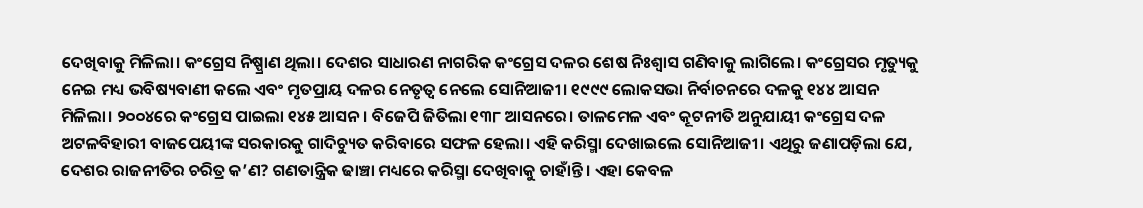ଦେଖିବାକୁ ମିଳିଲା। କଂଗ୍ରେସ ନିଷ୍ପ୍ରାଣ ଥିଲା। ଦେଶର ସାଧାରଣ ନାଗରିକ କଂଗ୍ରେସ ଦଳର ଶେଷ ନିଃଶ୍ୱାସ ଗଣିବାକୁ ଲାଗିଲେ। କଂଗ୍ରେସର ମୃତ୍ୟୁକୁ ନେଇ ମଧ୍ୟ ଭବିଷ୍ୟବାଣୀ କଲେ ଏବଂ ମୃତପ୍ରାୟ ଦଳର ନେତୃତ୍ୱ ନେଲେ ସୋନିଆଜୀ। ୧୯୯୯ ଲୋକସଭା ନିର୍ବାଚନରେ ଦଳକୁ ୧୪୪ ଆସନ ମିଳିଲା। ୨୦୦୪ରେ କଂଗ୍ରେସ ପାଇଲା ୧୪୫ ଆସନ। ବିଜେପି ଜିତିଲା ୧୩୮ ଆସନରେ। ତାଳମେଳ ଏବଂ କୂଟନୀତି ଅନୁଯାୟୀ କଂଗ୍ରେସ ଦଳ ଅଟଳବିହାରୀ ବାଜପେୟୀଙ୍କ ସରକାରକୁ ଗାଦିଚ୍ୟୁତ କରିବାରେ ସଫଳ ହେଲା। ଏହି କରିସ୍ମା ଦେଖାଇଲେ ସୋନିଆଜୀ। ଏଥିରୁ ଜଣାପଡ଼ିଲା ଯେ, ଦେଶର ରାଜନୀତିର ଚରିତ୍ର କ’ଣ? ଗଣତାନ୍ତ୍ରିକ ଢାଞ୍ଚା ମଧ୍ୟରେ କରିସ୍ମା ଦେଖିବାକୁ ଚାହାଁନ୍ତି । ଏହା କେବଳ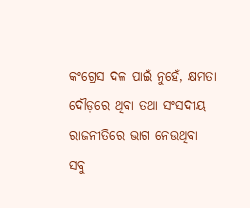କଂଗ୍ରେସ ଦଳ ପାଇଁ ନୁହେଁ, କ୍ଷମତା ଦୌଡ଼ରେ ଥିବା ତଥା ସଂସଦୀୟ ରାଜନୀତିରେ ଭାଗ ନେଉଥିବା ସବୁ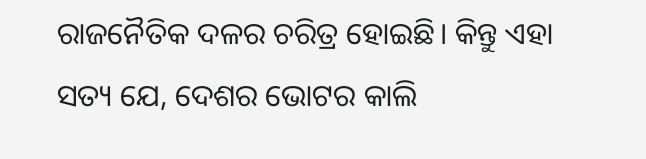ରାଜନୈତିକ ଦଳର ଚରିତ୍ର ହୋଇଛି। କିନ୍ତୁ ଏହା ସତ୍ୟ ଯେ, ଦେଶର ଭୋଟର କାଲି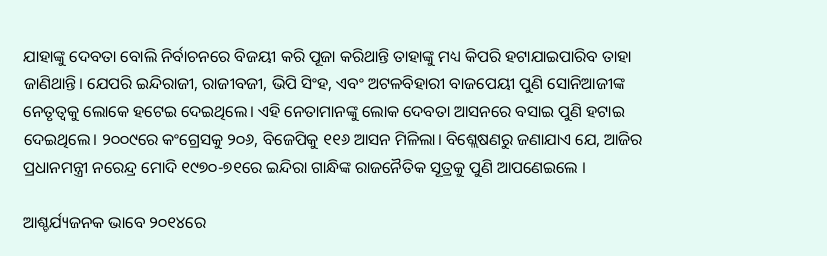ଯାହାଙ୍କୁ ଦେବତା ବୋଲି ନିର୍ବାଚନରେ ବିଜୟୀ କରି ପୂଜା କରିଥାନ୍ତି ତାହାଙ୍କୁ ମଧ୍ୟ କିପରି ହଟାଯାଇପାରିବ ତାହା ଜାଣିଥାନ୍ତି। ଯେପରି ଇନ୍ଦିରାଜୀ, ରାଜୀବଜୀ, ଭିପି ସିଂହ, ଏବଂ ଅଟଳବିହାରୀ ବାଜପେୟୀ ପୁଣି ସୋନିଆଜୀଙ୍କ ନେତୃତ୍ୱକୁ ଲୋକେ ହଟେଇ ଦେଇଥିଲେ। ଏହି ନେତାମାନଙ୍କୁ ଲୋକ ଦେବତା ଆସନରେ ବସାଇ ପୁଣି ହଟାଇ ଦେଇଥିଲେ। ୨୦୦୯ରେ କଂଗ୍ରେସକୁ ୨୦୬, ବିଜେପିକୁ ୧୧୬ ଆସନ ମିଳିଲା। ବିଶ୍ଲେଷଣରୁ ଜଣାଯାଏ ଯେ, ଆଜିର ପ୍ରଧାନମନ୍ତ୍ରୀ ନରେନ୍ଦ୍ର ମୋଦି ୧୯୭୦-୭୧ରେ ଇନ୍ଦିରା ଗାନ୍ଧିଙ୍କ ରାଜନୈତିକ ସୂତ୍ରକୁ ପୁଣି ଆପଣେଇଲେ ।

ଆଶ୍ଚର୍ଯ୍ୟଜନକ ଭାବେ ୨୦୧୪ରେ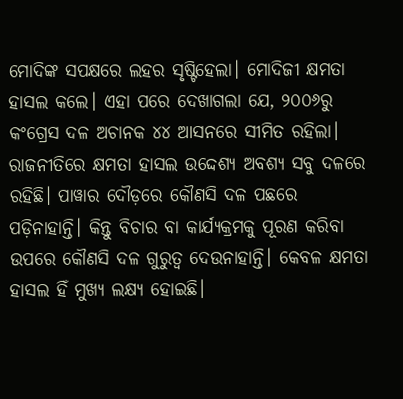ମୋଦିଙ୍କ ସପକ୍ଷରେ ଲହର ସୃଷ୍ଟିହେଲା। ମୋଦିଜୀ କ୍ଷମତା ହାସଲ କଲେ। ଏହା ପରେ ଦେଖାଗଲା ଯେ, ୨୦୦୬ରୁ କଂଗ୍ରେସ ଦଳ ଅଚାନକ ୪୪ ଆସନରେ ସୀମିତ ରହିଲା। ରାଜନୀତିରେ କ୍ଷମତା ହାସଲ ଉଦ୍ଦେଶ୍ୟ ଅବଶ୍ୟ ସବୁ ଦଳରେ ରହିଛି। ପାୱାର ଦୌଡ଼ରେ କୌଣସି ଦଳ ପଛରେ ପଡ଼ିନାହାନ୍ତି। କିନ୍ତୁ ବିଚାର ବା କାର୍ଯ୍ୟକ୍ରମକୁ ପୂରଣ କରିବା ଉପରେ କୌଣସି ଦଳ ଗୁରୁତ୍ୱ ଦେଉନାହାନ୍ତି। କେବଳ କ୍ଷମତା ହାସଲ ହିଁ ମୁଖ୍ୟ ଲକ୍ଷ୍ୟ ହୋଇଛି।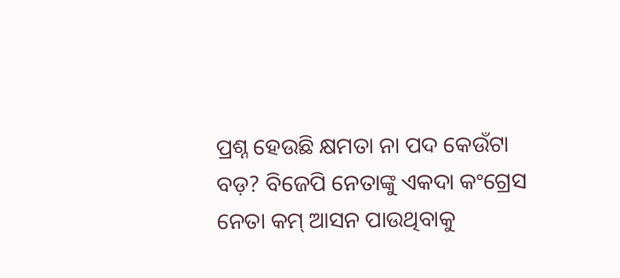ପ୍ରଶ୍ନ ହେଉଛି କ୍ଷମତା ନା ପଦ କେଉଁଟା ବଡ଼? ବିଜେପି ନେତାଙ୍କୁ ଏକଦା କଂଗ୍ରେସ ନେତା କମ୍ ଆସନ ପାଉଥିବାକୁ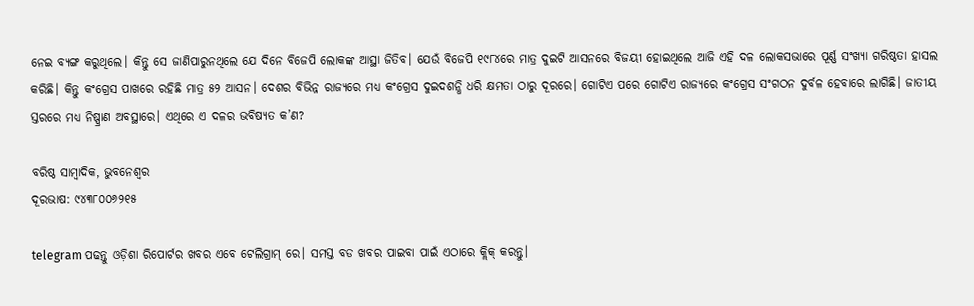ନେଇ ବ୍ୟଙ୍ଗ କରୁଥିଲେ। କିନ୍ତୁ ସେ ଜାଣିପାରୁନଥିଲେ ଯେ ଦିନେ ବିଜେପି ଲୋକଙ୍କ ଆସ୍ଥା ଜିତିବ। ଯେଉଁ ବିଜେପି ୧୯୮୪ରେ ମାତ୍ର ଦୁଇଟି ଆସନରେ ବିଜୟୀ ହୋଇଥିଲେ ଆଜି ଏହି ଦଳ ଲୋକସଭାରେ ପୂର୍ଣ୍ଣ ସଂଖ୍ୟା ଗରିଷ୍ଠତା ହାସଲ କରିଛି। କିନ୍ତୁ କଂଗ୍ରେସ ପାଖରେ ରହିଛି ମାତ୍ର ୫୨ ଆସନ। ଦେଶର ବିଭିନ୍ନ ରାଜ୍ୟରେ ମଧ୍ୟ କଂଗ୍ରେସ ଦୁଇଦଶନ୍ଧି ଧରି କ୍ଷମତା ଠାରୁ ଦୂରରେ। ଗୋଟିଏ ପରେ ଗୋଟିଏ ରାଜ୍ୟରେ କଂଗ୍ରେସ ସଂଗଠନ ଦୁର୍ବଳ ହେବାରେ ଲାଗିଛି। ଜାତୀୟ ସ୍ତରରେ ମଧ୍ୟ ନିଷ୍ପ୍ରାଣ ଅବସ୍ଥାରେ। ଏଥିରେ ଏ ଦଳର ଭବିଷ୍ୟତ କ’ଣ?

ବରିଷ୍ଠ ସାମ୍ବାଦିକ, ଭୁବନେଶ୍ୱର
ଦୂରଭାଷ: ୯୪୩୮୦୦୬୨୧୫

telegram ପଢନ୍ତୁ ଓଡ଼ିଶା ରିପୋର୍ଟର ଖବର ଏବେ ଟେଲିଗ୍ରାମ୍ ରେ। ସମସ୍ତ ବଡ ଖବର ପାଇବା ପାଇଁ ଏଠାରେ କ୍ଲିକ୍ କରନ୍ତୁ।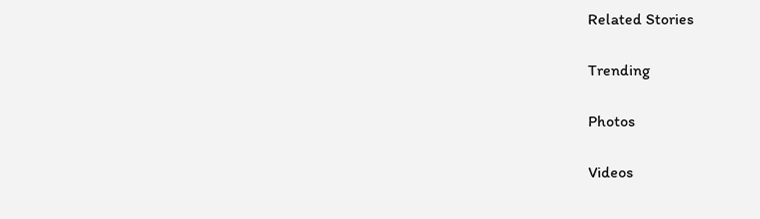Related Stories

Trending

Photos

Videos